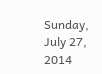Sunday, July 27, 2014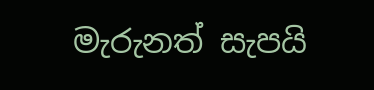මැරුනත් සැපයි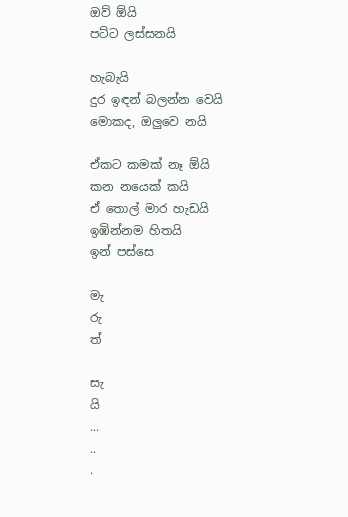ඔව් ඕයි
පට්ට ලස්සනයි

හැබැයි
දුර ඉඳන් බලන්න වෙයි
මොකද, ඔලුවෙ නයි

ඒකට කමක් නෑ ඕයි
කන නයෙක් කයි
ඒ තොල් මාර හැඩයි
ඉඹින්නම හිතයි
ඉන් පස්සෙ

මැ
රු
ත්

සැ
යි
...
..
.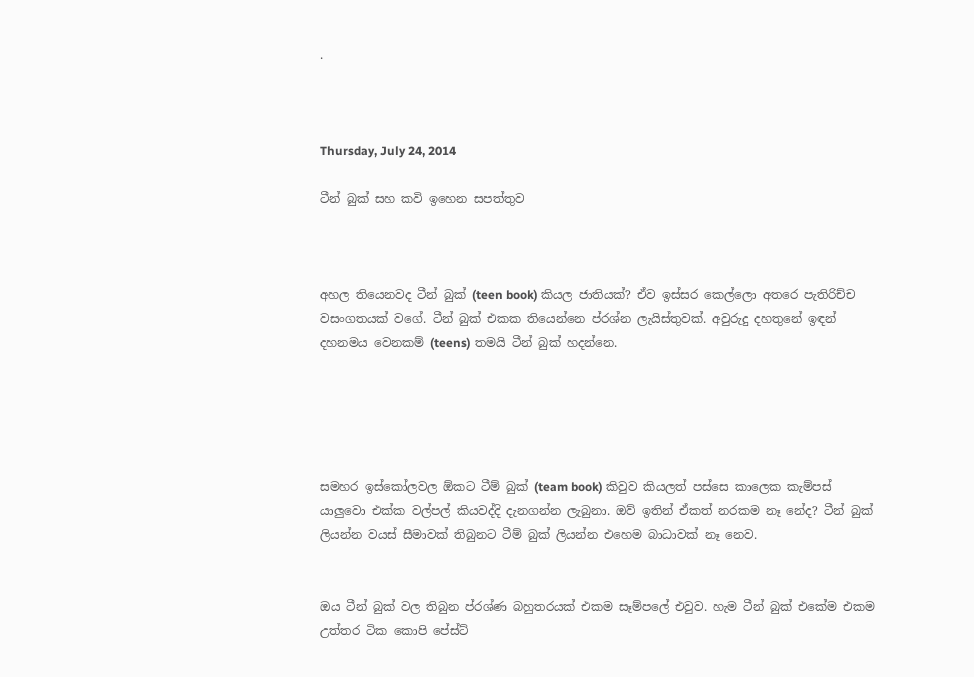.



Thursday, July 24, 2014

ටීන් බුක් සහ කවි ඉහෙන සපත්තුව



අහල තියෙනවද ටීන් බුක් (teen book) කියල ජාතියක්? ඒව ඉස්සර කෙල්ලො අතරෙ පැතිරිච්ච වසංගතයක් වගේ. ටීන් බුක් එකක තියෙන්නෙ ප්රශ්න ලැයිස්තුවක්. අවුරුදු දහතුනේ ඉඳන් දහනමය වෙනකම් (teens) තමයි ටීන් බුක් හදන්නෙ.





සමහර ඉස්කෝලවල ඕකට ටීම් බුක් (team book) කිවුව කියලත් පස්සෙ කාලෙක කැම්පස් යාලුවො එක්ක වල්පල් කියවද්දි දැනගන්න ලැබුනා. ඔව් ඉතින් ඒකත් නරකම නෑ නේද? ටීන් බුක් ලියන්න වයස් සීමාවක් තිබුනට ටීම් බුක් ලියන්න එහෙම බාධාවක් නෑ නෙව.


ඔය ටීන් බුක් වල තිබුන ප්රශ්ණ බහුතරයක් එකම සෑම්පලේ එවුව. හැම ටීන් බුක් එකේම එකම උත්තර ටික කොපි පේස්ට්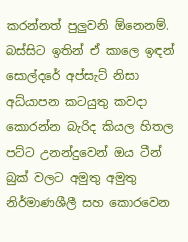කරන්නත් පුලුවනි ඕනෙනම්. බස්සිට ඉතින් ඒ කාලෙ ඉඳන් සොල්දරේ අප්සැට් නිසා අධ්යාපන කටයුතු කවදා කොරන්න බැරිද කියල හිතල පට්ට උනන්දුවෙන් ඔය ටීන් බුක් වලට අමුතු අමුතු නිර්මාණශීලී සහ කොරවෙන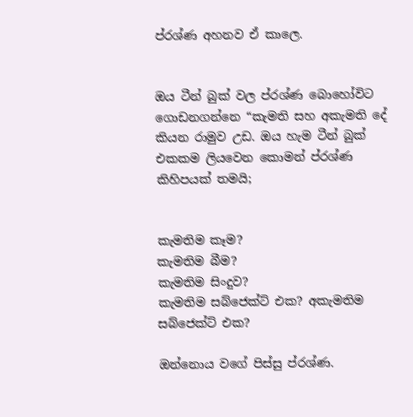ප්රශ්ණ අහනව ඒ කාලෙ.


ඔය ටීන් බුක් වල ප්රශ්ණ බොහෝවිට ගොඩනගන්නෙ “කැමති සහ අකැමති දේ කියන රාමුව උඩ. ඔය හැම ටීන් බුක් එකකම ලියවෙන කොමන් ප්රශ්ණ කිහිපයක් තමයි;


කැමතිම කෑම?
කැමතිම බීම?
කැමතිම සිංදුව?
කැමතිම සබ්ජෙක්ට් එක? අකැමතිම සබ්ජෙක්ට් එක?

ඔන්නොය වගේ පිස්සු ප්රශ්ණ.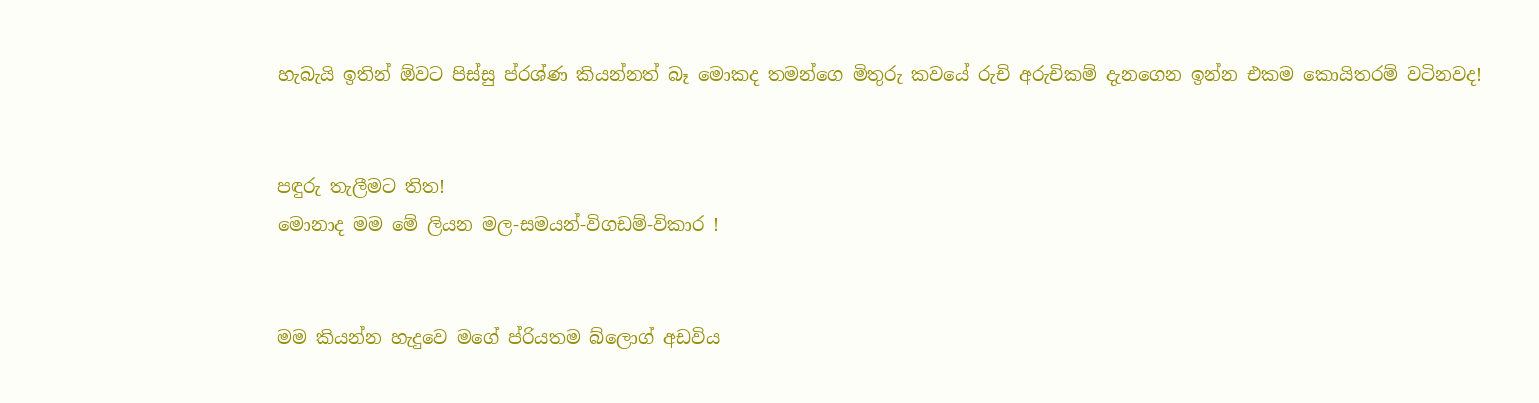හැබැයි ඉතින් ඕවට පිස්සු ප්රශ්ණ කියන්නත් බෑ මොකද තමන්ගෙ මිතුරු කවයේ රුචි අරුචිකම් දැනගෙන ඉන්න එකම කොයිතරම් වටිනවද!


පඳුරු තැලීමට තිත!
මොනාද මම මේ ලියන මල-සමයන්-විගඩම්-විකාර !


මම කියන්න හැදුවෙ මගේ ප්රියතම බ්ලොග් අඩවිය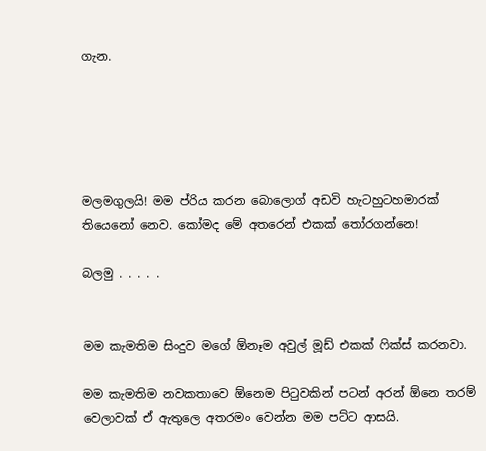ගැන.





මලමගුලයි! මම ප්රිය කරන බොලොග් අඩවි හැටහුටහමාරක් තියෙනෝ නෙව. කෝමද මේ අතරෙන් එකක් තෝරගන්නෙ!

බලමු . . . . .


මම කැමතිම සිංදුව මගේ ඕනෑම අවුල් මූඩ් එකක් ෆික්ස් කරනවා.

මම කැමතිම නවකතාවෙ ඕනෙම පිටුවකින් පටන් අරන් ඕනෙ තරම් වෙලාවක් ඒ ඇතුලෙ අතරමං වෙන්න මම පට්ට ආසයි.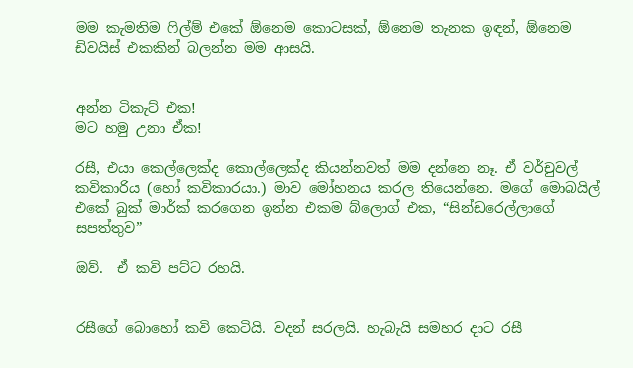මම කැමතිම ෆිල්ම් එකේ ඕනෙම කොටසක්, ඕනෙම තැනක ඉඳන්, ඕනෙම ඩිවයිස් එකකින් බලන්න මම ආසයි.


අන්න ටිකැට් එක!
මට හමු උනා ඒක!

රසී, එයා කෙල්ලෙක්ද කොල්ලෙක්ද කියන්නවත් මම දන්නෙ නෑ. ඒ වර්චුවල් කවිකාරිය (හෝ කවිකාරයා.) මාව මෝහනය කරල තියෙන්නෙ. මගේ මොබයිල් එකේ බුක් මාර්ක් කරගෙන ඉන්න එකම බ්ලොග් එක, “සින්ඩරෙල්ලාගේ සපත්තුව”

ඔව්.  ඒ කවි පට්ට රහයි.


රසීගේ බොහෝ කවි කෙටියි. වදන් සරලයි. හැබැයි සමහර දාට රසී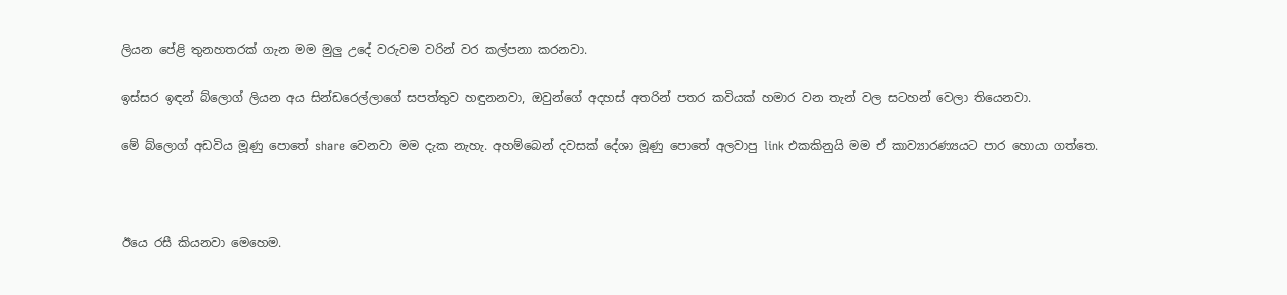ලියන පේළි තුනහතරක් ගැන මම මුලු උදේ වරුවම වරින් වර කල්පනා කරනවා.

ඉස්සර ඉඳන් බ්ලොග් ලියන අය සින්ඩරෙල්ලාගේ සපත්තුව හඳුනනවා, ඔවුන්ගේ අදහස් අතරින් පතර කවියක් හමාර වන තැන් වල සටහන් වෙලා තියෙනවා.

මේ බ්ලොග් අඩවිය මූණු පොතේ share වෙනවා මම දැක නැහැ. අහම්බෙන් දවසක් දේශා මූණු පොතේ අලවාපු link එකකිනුයි මම ඒ කාව්‍යාරණ්‍යයට පාර හොයා ගත්තෙ.



ඊයෙ රසී කියනවා මෙහෙම.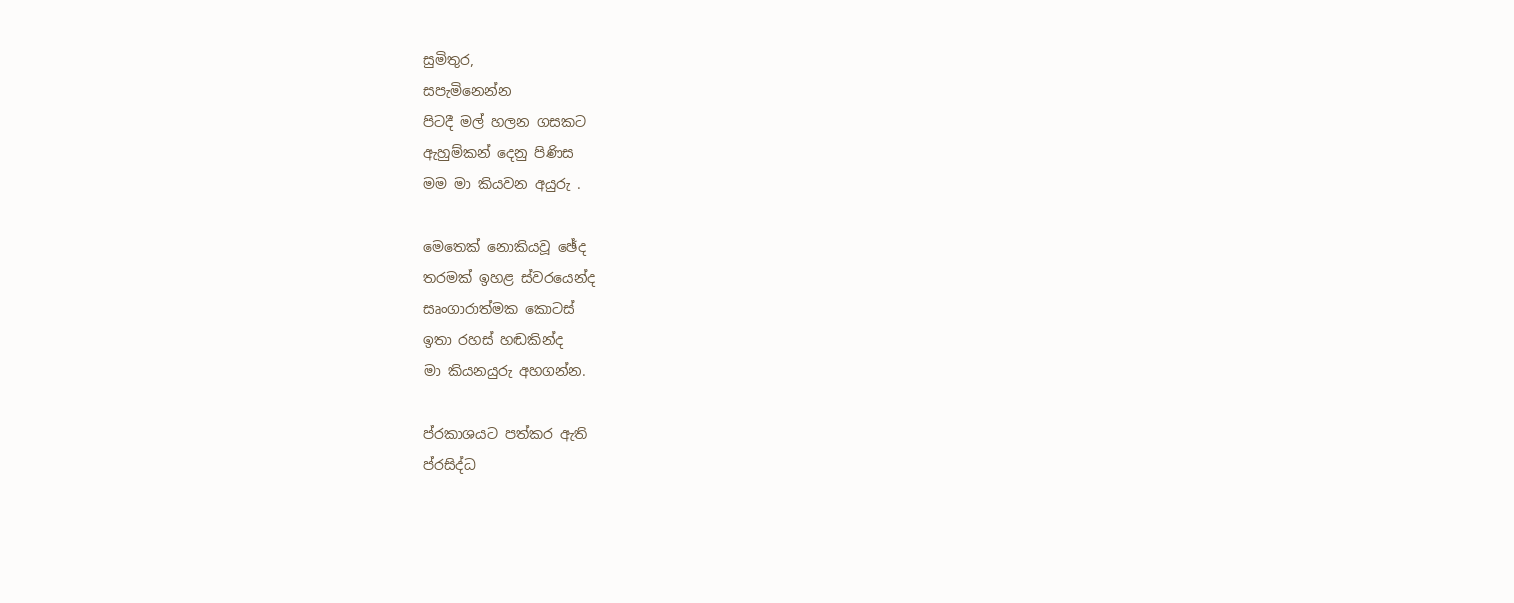සුමිතුර,
සපැමිනෙන්න
පිටදී මල් හලන ගසකට
ඇහුම්කන් දෙනු පිණිස
මම මා කියවන අයුරු .

මෙතෙක් නොකියවූ ඡේද
තරමක් ඉහළ ස්වරයෙන්ද
සෘංගාරාත්මක කොටස්
ඉතා රහස් හඬකින්ද
මා කියනයුරු අහගන්න.

ප්රකාශයට පත්කර ඇති
ප්රසිද්ධ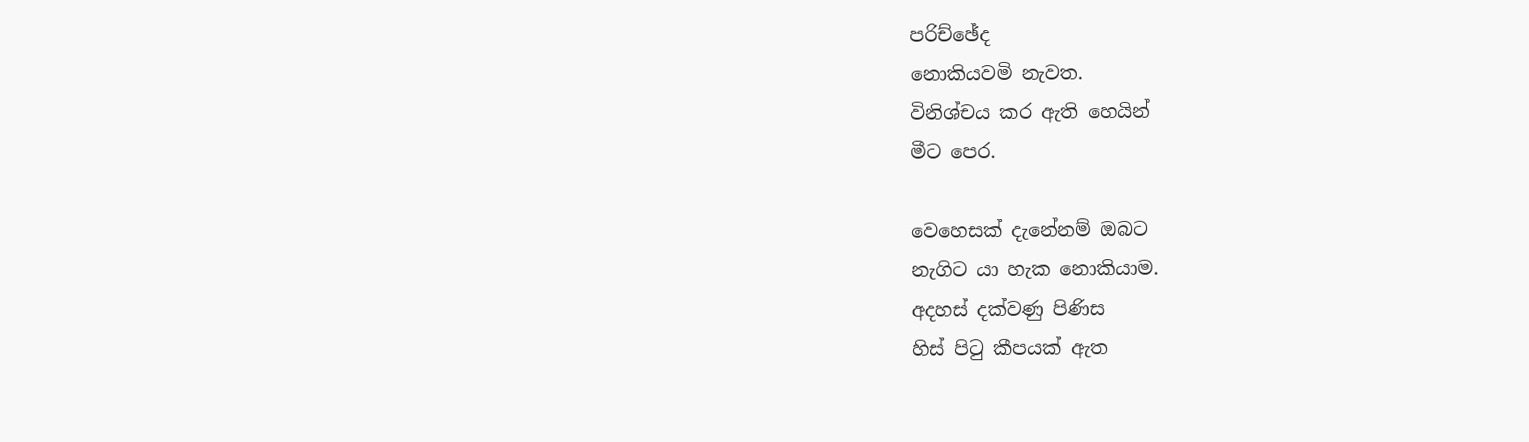පරිච්ඡේද
නොකියවමි නැවත.
විනිශ්චය කර ඇති හෙයින්
මීට පෙර.

වෙහෙසක් දැනේනම් ඔබට
නැගිට යා හැක නොකියාම.
අදහස් දක්වණු පිණිස
හිස් පිටු කීපයක් ඇත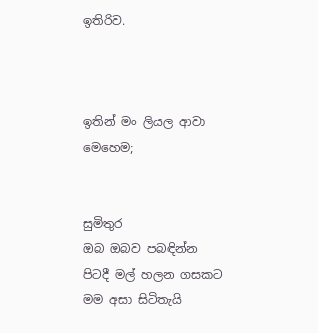ඉතිරිව.



ඉතින් මං ලියල ආවා මෙහෙම;


සුමිතුර
ඔබ ඔබව පබඳින්න
පිටදී මල් හලන ගසකට
මම අසා සිටිතැයි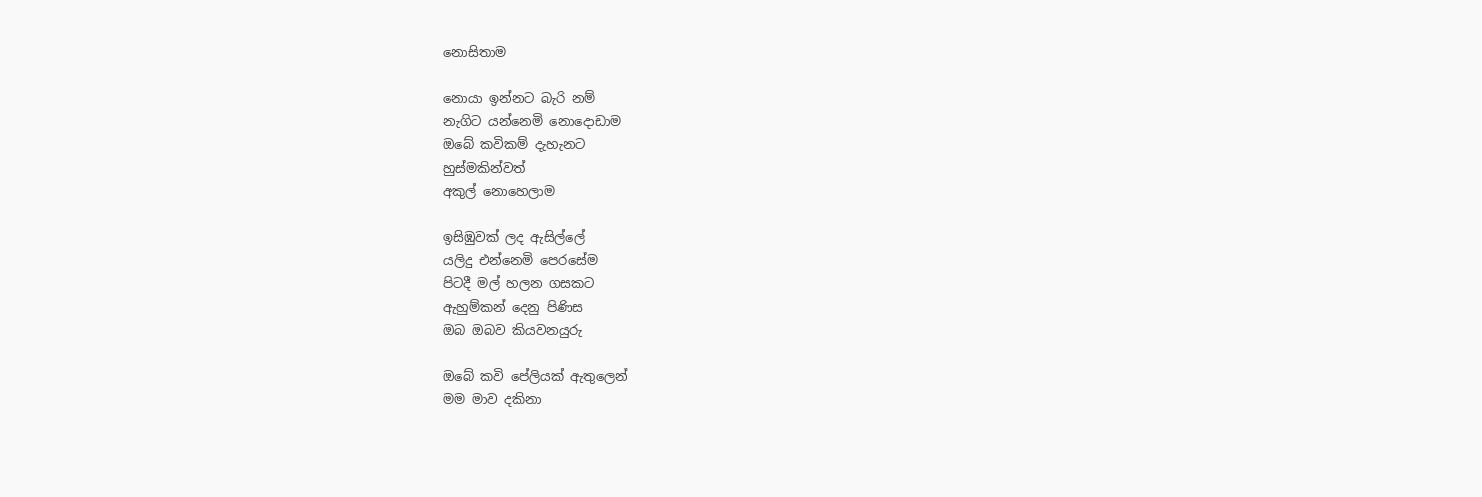නොසිතාම

නොයා ඉන්නට බැරි නම්
නැගිට යන්නෙමි නොදොඩාම
ඔබේ කවිකම් දැහැනට
හුස්මකින්වත්
අකුල් නොහෙලාම

ඉසිඹුවක් ලද ඇසිල්ලේ
යලිදු එන්නෙමි පෙරසේම
පිටදී මල් හලන ගසකට
ඇහුම්කන් දෙනු පිණිස
ඔබ ඔබව කියවනයුරු

ඔබේ කවි පේලියක් ඇතුලෙන්
මම මාව දකිනා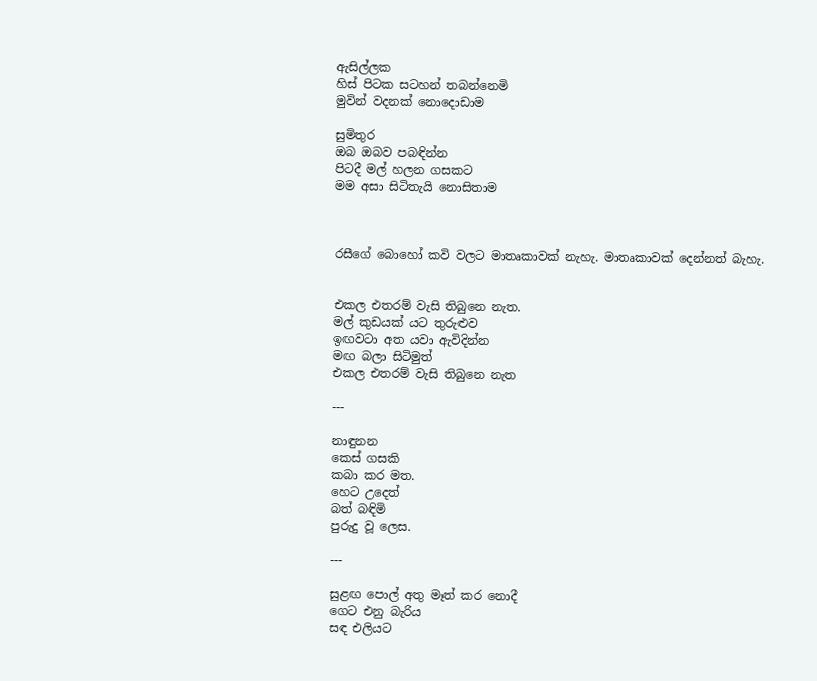ඇසිල්ලක
හිස් පිටක සටහන් තබන්නෙමි
මුවින් වදනක් නොදොඩාම

සුමිතුර
ඔබ ඔබව පබඳින්න
පිටදී මල් හලන ගසකට
මම අසා සිටිතැයි නොසිතාම



රසීගේ බොහෝ කවි වලට මාතෘකාවක් නැහැ. මාතෘකාවක් දෙන්නත් බැහැ.


එකල එතරම් වැසි තිබුනෙ නැත.
මල් කුඩයක් යට තුරුළුව
ඉඟවටා අත යවා ඇවිදින්න
මඟ බලා සිටිමුත්
එකල එතරම් වැසි තිබුනෙ නැත

---

නාඳුනන
කෙස් ගසකි
කබා කර මත.
හෙට උදෙත්
බත් බඳිමි
පුරුදු වූ ලෙස.

---

සුළඟ පොල් අතු මෑත් කර නොදී
ගෙට එනු බැරිය
සඳ එලියට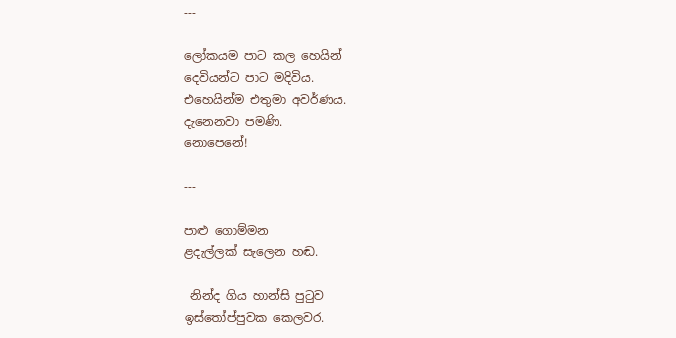---

ලෝකයම පාට කල හෙයින්
දෙවියන්ට පාට මදිවිය.
එහෙයින්ම එතුමා අවර්ණය.
දැනෙනවා පමණි.
නොපෙනේ!

---

පාළු ගොම්මන
ළදැල්ලක් සැලෙන හඬ.

 නින්ද ගිය හාන්සි පුටුව
ඉස්තෝප්පුවක කෙලවර.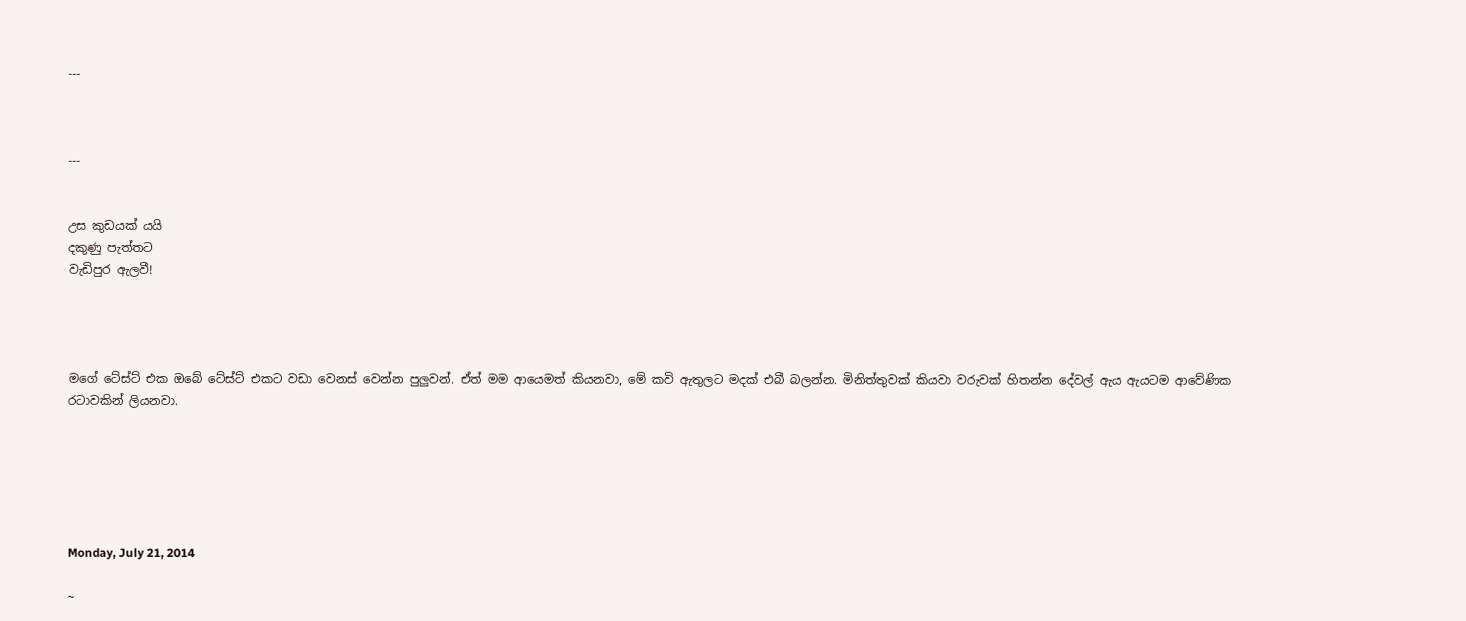---



---


උස කුඩයක් යයි
දකුණු පැත්තට
වැඩිපුර ඇලවී!




මගේ ටේස්ට් එක ඔබේ ටේස්ට් එකට වඩා වෙනස් වෙන්න පුලුවන්. ඒත් මම ආයෙමත් කියනවා, මේ කවි ඇතුලට මදක් එබී බලන්න. මිනිත්තුවක් කියවා වරුවක් හිතන්න දේවල් ඇය ඇයටම ආවේණික රටාවකින් ලියනවා.






Monday, July 21, 2014

~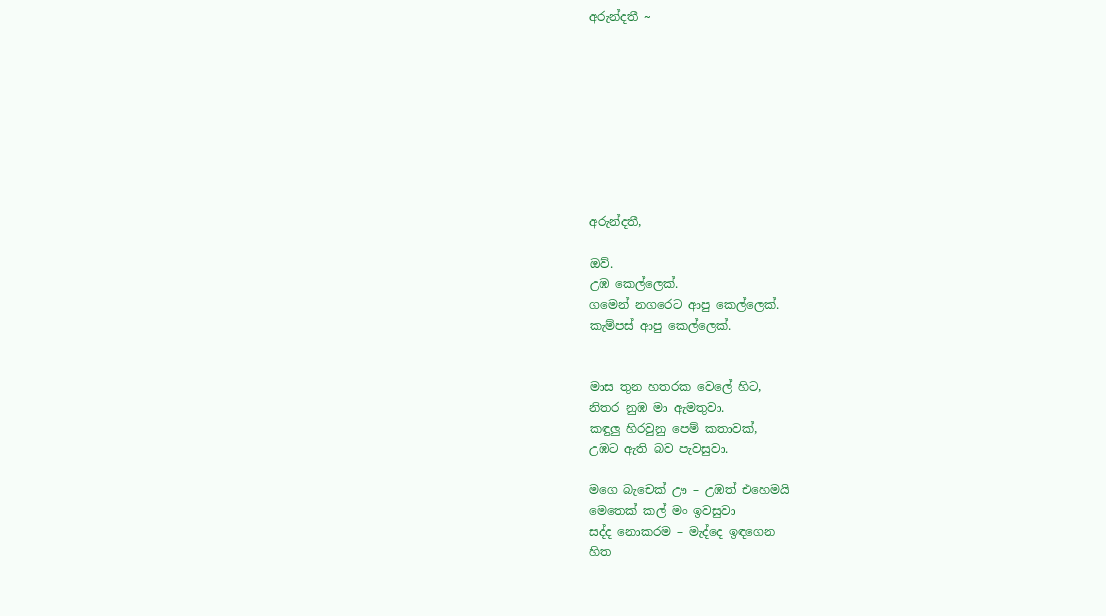අරුන්දතී ~









අරුන්දතී,

ඔව්.
උඹ කෙල්ලෙක්.
ගමෙන් නගරෙට ආපු කෙල්ලෙක්.
කැම්පස් ආපු කෙල්ලෙක්.


මාස තුන හතරක වෙලේ හිට,
නිතර නුඹ මා ඇමතුවා.
කඳුලු හිරවුනු පෙම් කතාවක්,
උඹට ඇති බව පැවසුවා.

මගෙ බැචෙක් ඌ – උඹත් එහෙමයි
මෙතෙක් කල් මං ඉවසුවා
සද්ද නොකරම – මැද්දෙ ඉඳගෙන
හිත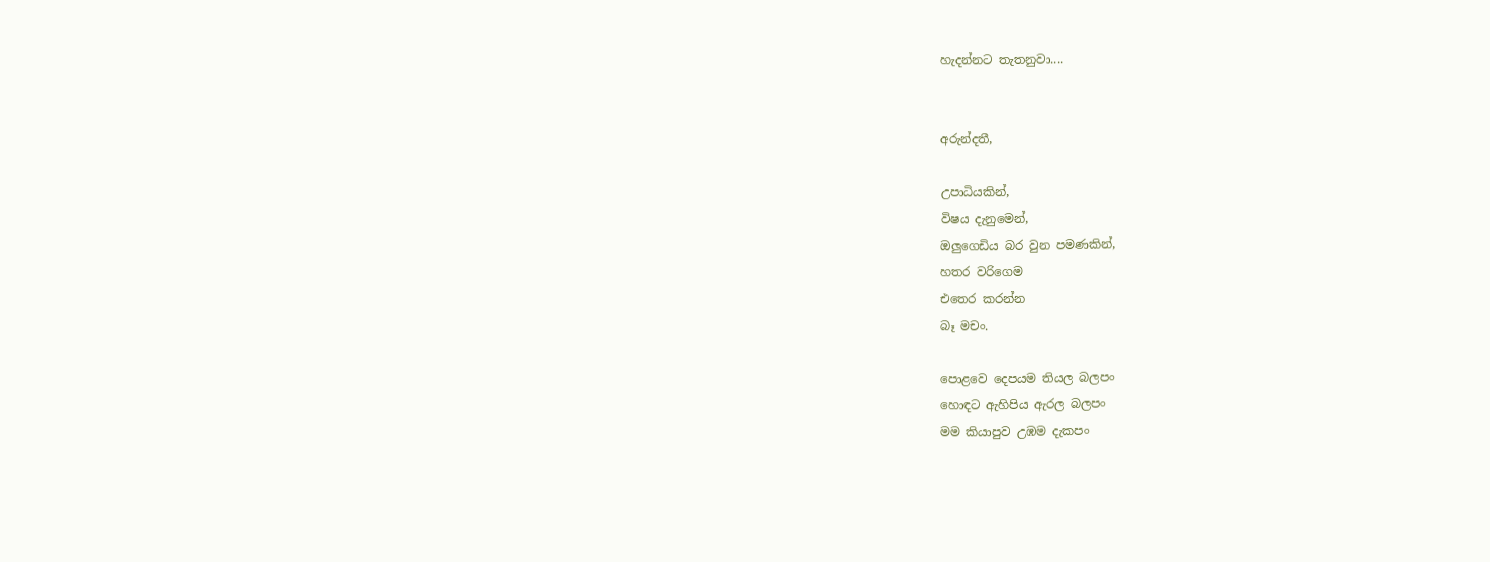හැදන්නට තැතනුවා....


අරුන්දතී,

උපාධියකින්,
විෂය දැනුමෙන්,
ඔලුගෙඩිය බර වුන පමණකින්,
හතර වරිගෙම
එතෙර කරන්න
බෑ මචං.

පොළවෙ දෙපයම තියල බලපං
හොඳට ඇහිපිය ඇරල බලපං
මම කියාපුව උඹම දැකපං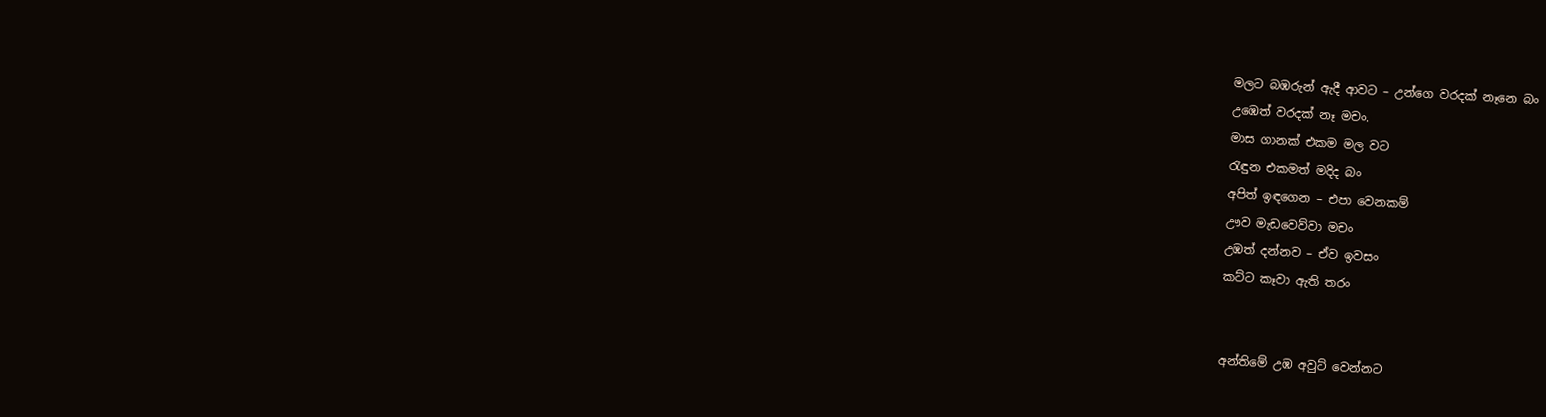මලට බඹරුන් ඇදී ආවට – උන්ගෙ වරදක් නෑනෙ බං
උඹෙත් වරදක් නෑ මචං.
මාස ගානක් එකම මල වට
රැඳුන එකමත් මදිද බං
අපිත් ඉඳගෙන – එපා වෙනකම්
ඌව මැඩවෙව්වා මචං
උඹත් දන්නව – ඒව ඉවසං
කට්ට කෑවා ඇති තරං


අන්තිමේ උඹ අවුට් වෙන්නට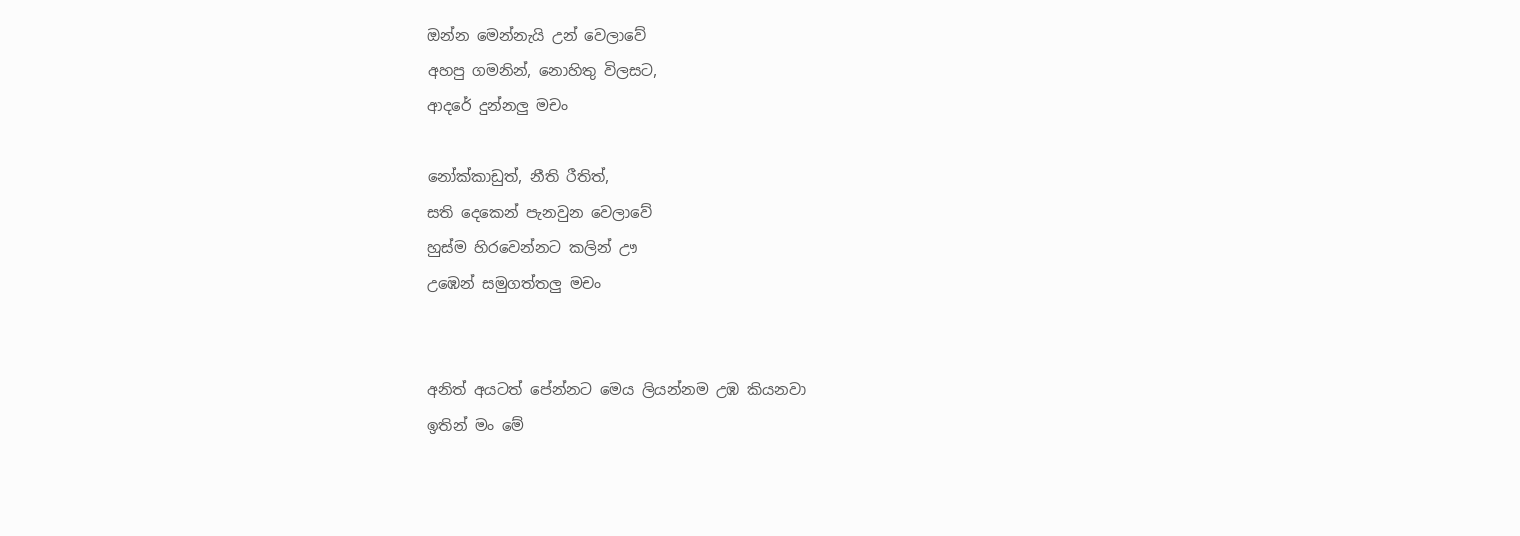ඔන්න මෙන්නැයි උන් වෙලාවේ
අහපු ගමනින්, නොහිතු විලසට,
ආදරේ දුන්නලු මචං

නෝක්කාඩුත්, නීති රීතිත්,
සති දෙකෙන් පැනවුන වෙලාවේ
හුස්ම හිරවෙන්නට කලින් ඌ
උඹෙන් සමුගත්තලු මචං


අනිත් අයටත් පේන්නට මෙය ලියන්නම උඹ කියනවා
ඉතින් මං මේ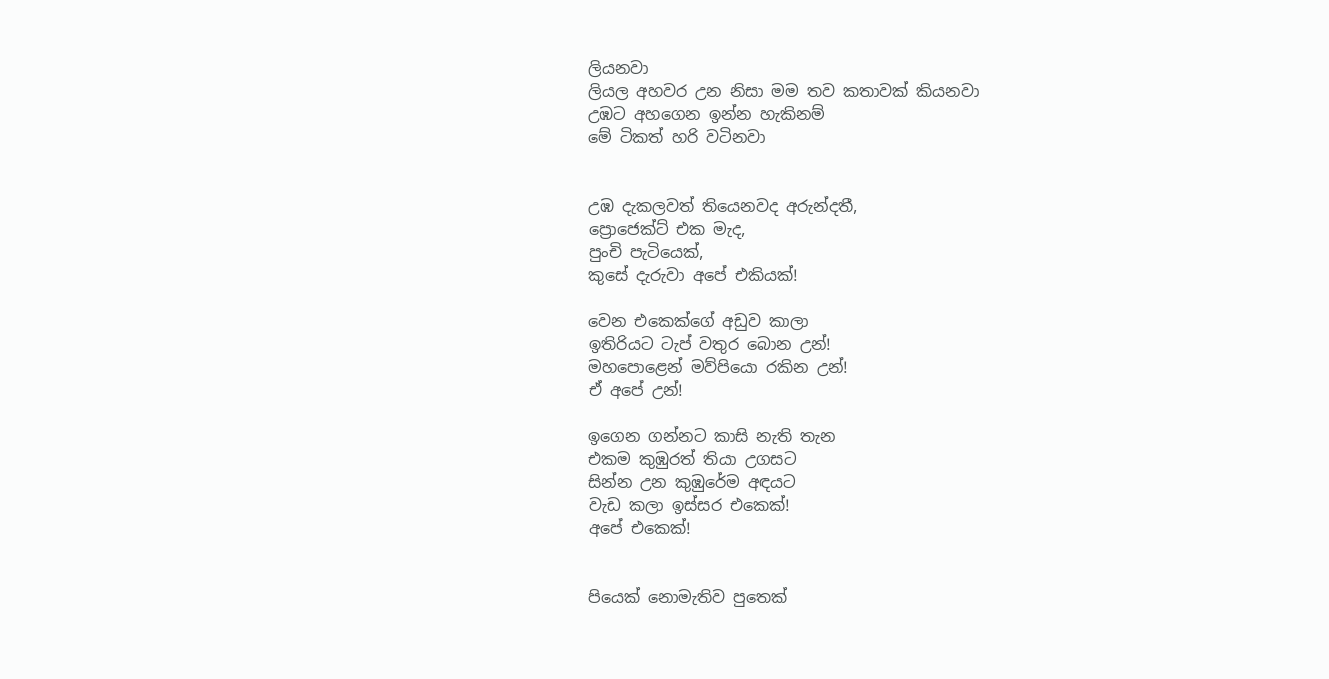ලියනවා
ලියල අහවර උන නිසා මම තව කතාවක් කියනවා
උඹට අහගෙන ඉන්න හැකිනම්
මේ ටිකත් හරි වටිනවා


උඹ දැකලවත් තියෙනවද අරුන්දතී,
ප්‍රොජෙක්ට් එක මැද,
පුංචි පැටියෙක්,
කුසේ දැරුවා අපේ එකියක්!

වෙන එකෙක්ගේ අඩුව කාලා
ඉතිරියට ටැප් වතුර බොන උන්!
මහපොළෙන් මව්පියො රකින උන්!
ඒ අපේ උන්!

ඉගෙන ගන්නට කාසි නැති තැන
එකම කුඹුරත් තියා උගසට
සින්න උන කුඹුරේම අඳයට
වැඩ කලා ඉස්සර එකෙක්!
අපේ එකෙක්!


පියෙක් නොමැතිව පුතෙක්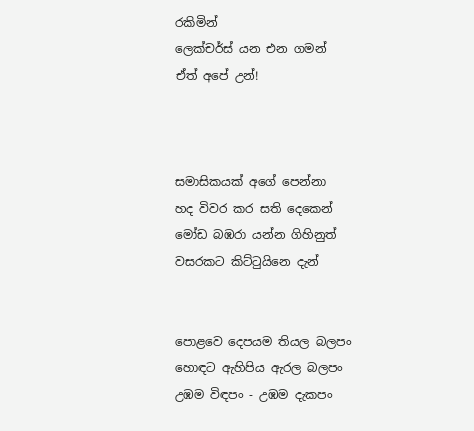රකිමින්
ලෙක්චර්ස් යන එන ගමන්
ඒත් අපේ උන්!



සමාසිකයක් අගේ පෙන්නා
හද විවර කර සති දෙකෙන්
මෝඩ බඹරා යන්න ගිහිනුත්
වසරකට කිට්ටුයිනෙ දැන්


පොළවෙ දෙපයම තියල බලපං
හොඳට ඇහිපිය ඇරල බලපං
උඹම විඳපං - උඹම දැකපං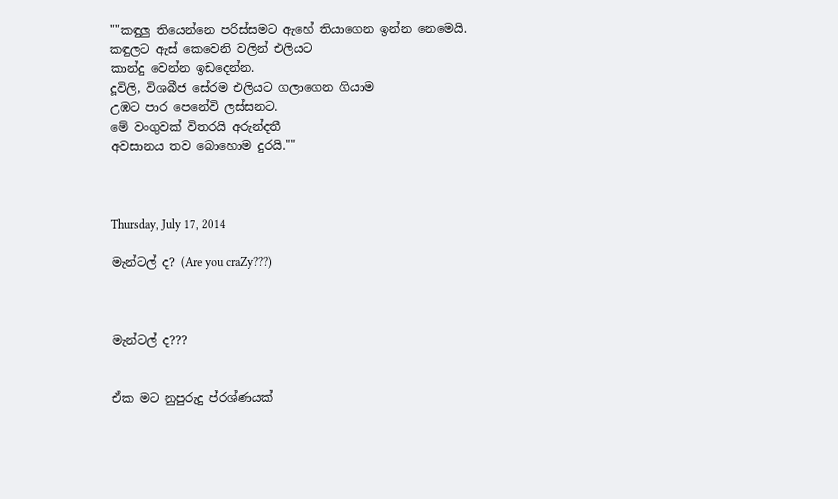""කඳුලු තියෙන්නෙ පරිස්සමට ඇහේ තියාගෙන ඉන්න නෙමෙයි.
කඳුලට ඇස් කෙවෙනි වලින් එලියට
කාන්දු වෙන්න ඉඩදෙන්න.
දූවිලි, විශබීජ සේරම එලියට ගලාගෙන ගියාම
උඹට පාර පෙනේවි ලස්සනට.
මේ වංගුවක් විතරයි අරුන්දතී
අවසානය තව බොහොම දුරයි.""



Thursday, July 17, 2014

මැන්ටල් ද? (Are you craZy???)



මැන්ටල් ද???


ඒක මට නුපුරුදු ප්රශ්ණයක්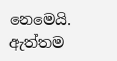නෙමෙයි. ඇත්තම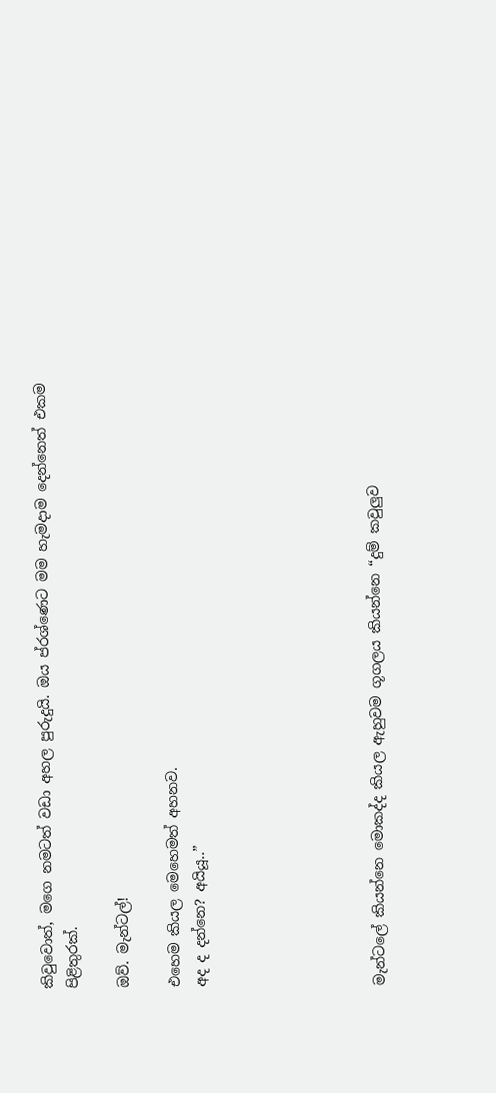කිවුවොත්, මගෙ නමටත් වඩා අහල පුරුදුයි. ඔය ප්රශ්ණෙට මම හැමදාම දෙන්නෙත් එකම පිළිතුරක්.

ඔව්. මැන්ටල්!

එහෙම කියල මෙහෙමත් අහනව.
අද ද දන්නෙ? අයියූ..”






මැන්ටලේ කියන්නෙ මොකද්ද කියල ඇහුවම ගූගලය කියන්නෙ “දුම් කවුලුව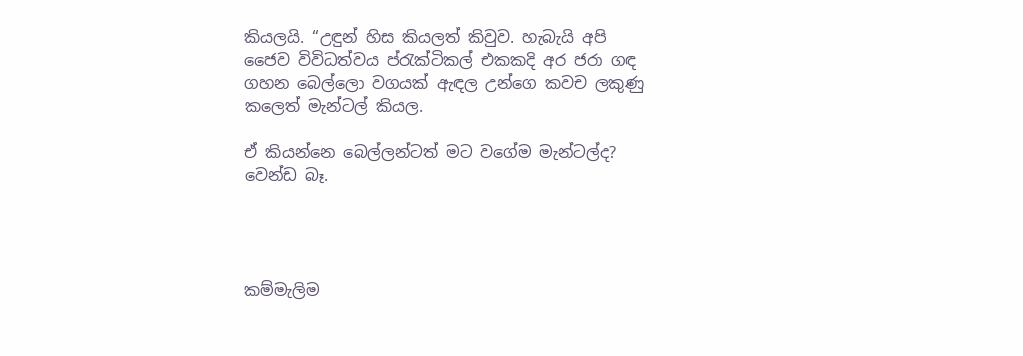කියලයි. “උඳුන් හිස කියලත් කිවුව. හැබැයි අපි ජෛව විවිධත්වය ප්රැක්ටිකල් එකකදි අර ජරා ගඳ ගහන බෙල්ලො වගයක් ඇඳල උන්ගෙ කවච ලකුණු කලෙත් මැන්ටල් කියල.

ඒ කියන්නෙ බෙල්ලන්ටත් මට වගේම මැන්ටල්ද?
වෙන්ඩ බෑ.




කම්මැලිම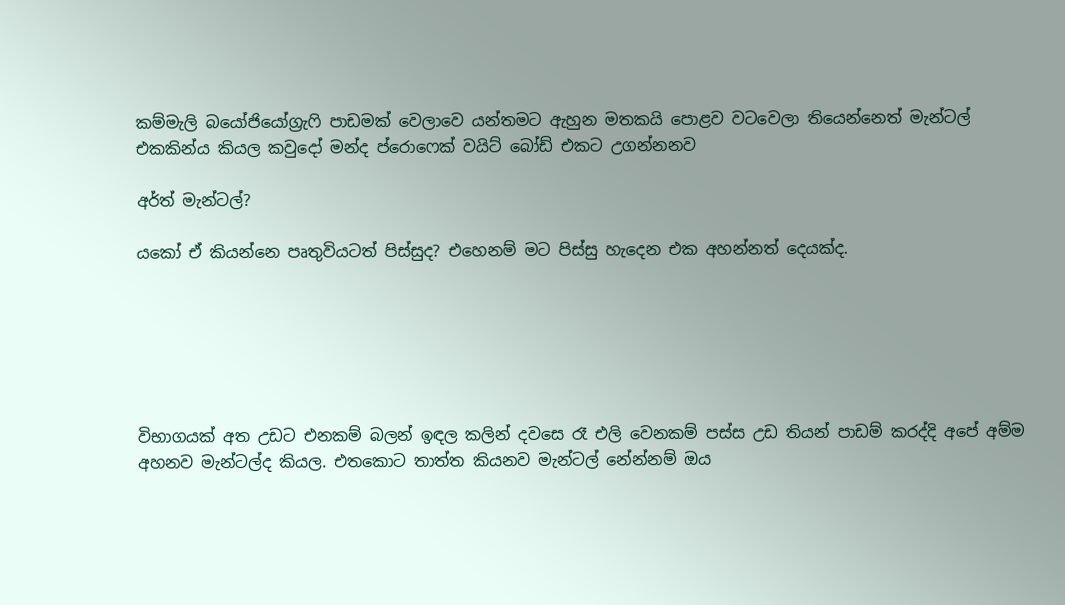කම්මැලි බයෝජියෝග්‍රැෆි පාඩමක් වෙලාවෙ යන්තමට ඇහුන මතකයි පොළව වටවෙලා තියෙන්නෙත් මැන්ටල් එකකින්ය කියල කවුදෝ මන්ද ප්රොෆෙක් වයිට් බෝඩ් එකට උගන්නනව

අර්ත් මැන්ටල්?

යකෝ ඒ කියන්නෙ පෘතුවියටත් පිස්සුද? එහෙනම් මට පිස්සු හැදෙන එක අහන්නත් දෙයක්ද.






විභාගයක් අත උඩට එනකම් බලන් ඉඳල කලින් දවසෙ රෑ එලි වෙනකම් පස්ස උඩ තියන් පාඩම් කරද්දි අපේ අම්ම අහනව මැන්ටල්ද කියල. එතකොට තාත්ත කියනව මැන්ටල් නේන්නම් ඔය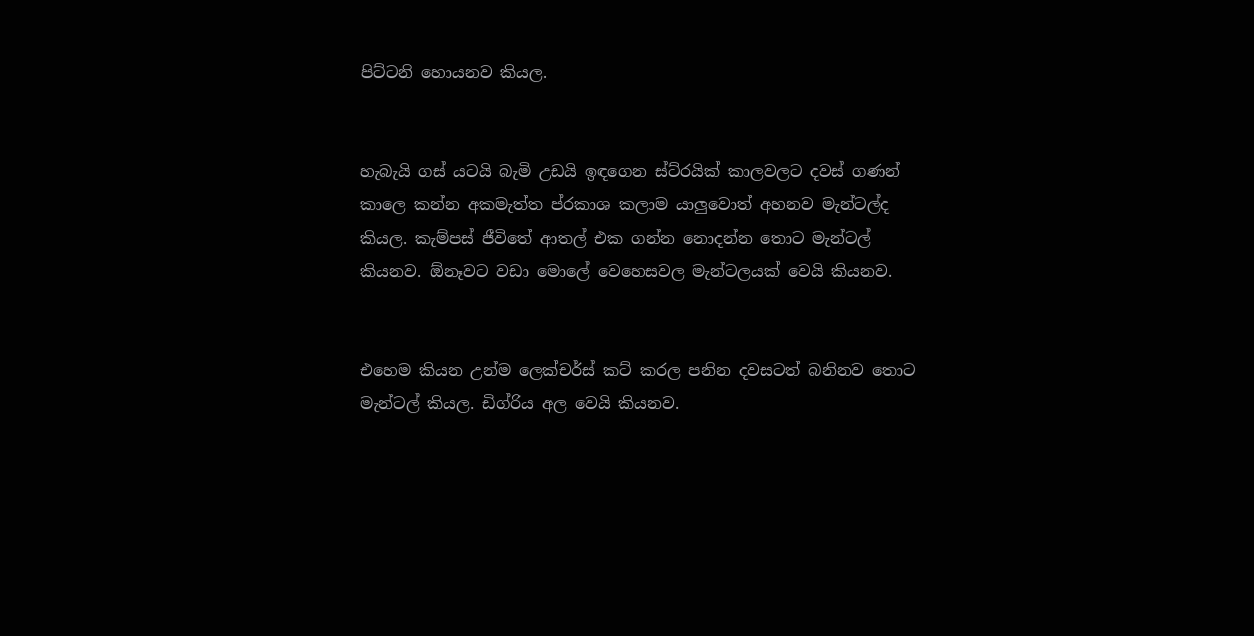පිට්ටනි හොයනව කියල.


හැබැයි ගස් යටයි බැමි උඩයි ඉඳගෙන ස්ට්රයික් කාලවලට දවස් ගණන් කාලෙ කන්න අකමැත්ත ප්රකාශ කලාම යාලුවොත් අහනව මැන්ටල්ද කියල. කැම්පස් ජීවිතේ ආතල් එක ගන්න නොදන්න තොට මැන්ටල් කියනව. ඕනෑවට වඩා මොලේ වෙහෙසවල මැන්ටලයක් වෙයි කියනව.


එහෙම කියන උන්ම ලෙක්චර්ස් කට් කරල පනින දවසටත් බනිනව තොට මැන්ටල් කියල. ඩිග්රිය අල වෙයි කියනව.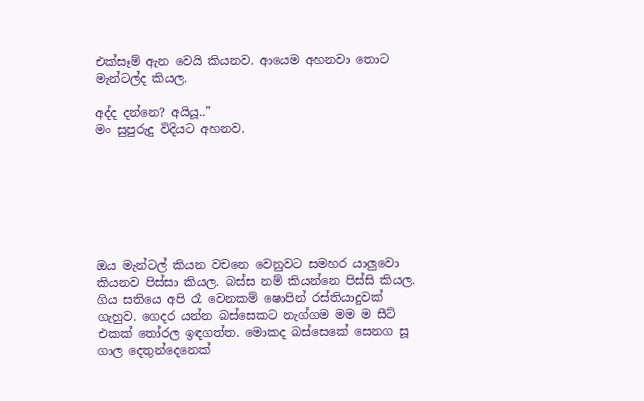එක්සෑම් ඇන වෙයි කියනව. ආයෙම අහනවා තොට මැන්ටල්ද කියල.

අද්ද දන්නෙ? අයියූ..”
මං සුපුරුදු විදියට අහනව.







ඔය මැන්ටල් කියන වචනෙ වෙනුවට සමහර යාලුවො කියනව පිස්සා කියල. බස්ස නම් කියන්නෙ පිස්සි කියල. ගිය සතියෙ අපි රෑ වෙනකම් ෂොපින් රස්තියාදුවක් ගැහුව. ගෙදර යන්න බස්සෙකට නැග්ගම මම ම සීට් එකක් තෝරල ඉඳගත්ත. මොකද බස්සෙකේ සෙනග සූ ගාල දෙතුන්දෙනෙක්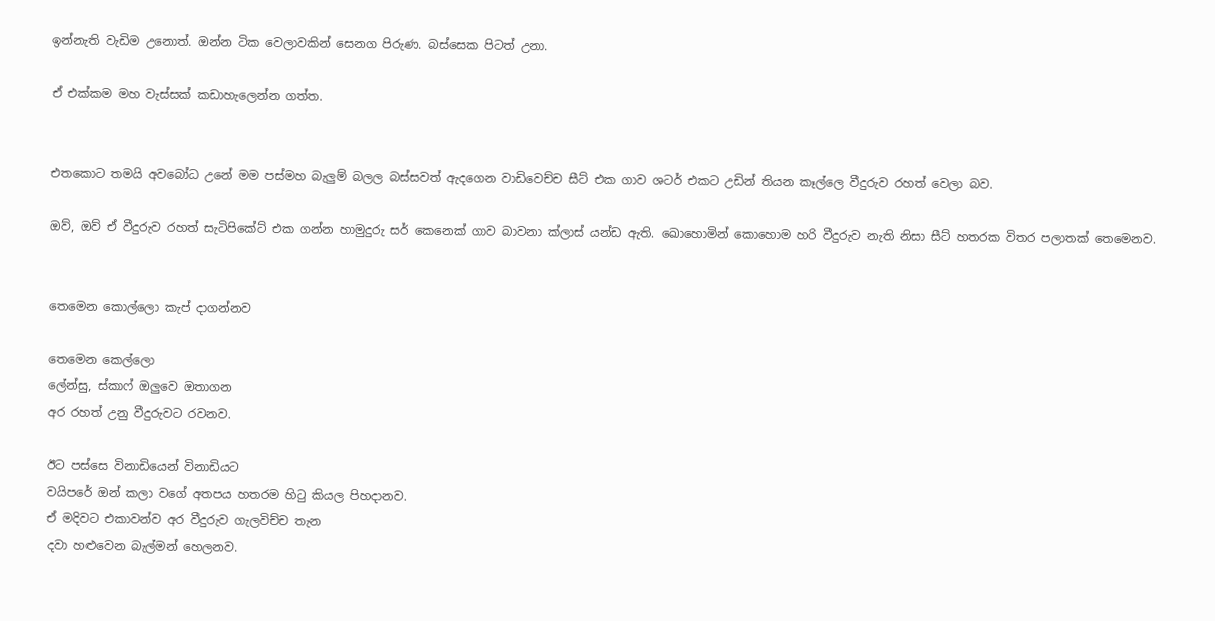ඉන්නැති වැඩිම උනොත්. ඔන්න ටික වෙලාවකින් සෙනග පිරුණ. බස්සෙක පිටත් උනා.

ඒ එක්කම මහ වැස්සක් කඩාහැලෙන්න ගත්ත.


එතකොට තමයි අවබෝධ උනේ මම පස්මහ බැලුම් බලල බස්සවත් ඇදගෙන වාඩිවෙච්ච සීට් එක ගාව ශටර් එකට උඩින් තියන කෑල්ලෙ වීදුරුව රහත් වෙලා බව.

ඔව්, ඔව් ඒ වීදුරුව රහත් සැටිපිකේට් එක ගන්න හාමුදුරු සර් කෙනෙක් ගාව බාවනා ක්ලාස් යන්ඩ ඇති. ඛොහොමින් කොහොම හරි වීදුරුව නැති නිසා සීට් හතරක විතර පලාතක් තෙමෙනව.


තෙමෙන කොල්ලො කැප් දාගන්නව

තෙමෙන කෙල්ලො
ලේන්සු, ස්කාෆ් ඔලුවෙ ඔතාගන
අර රහත් උනු වීදුරුවට රවනව.

ඊට පස්සෙ විනාඩියෙන් විනාඩියට
වයිපරේ ඔන් කලා වගේ අතපය හතරම හිටු කියල පිහදානව.
ඒ මදිවට එකාවන්ව අර වීදුරුව ගැලවිච්ච තැන
දවා හළුවෙන බැල්මන් හෙලනව.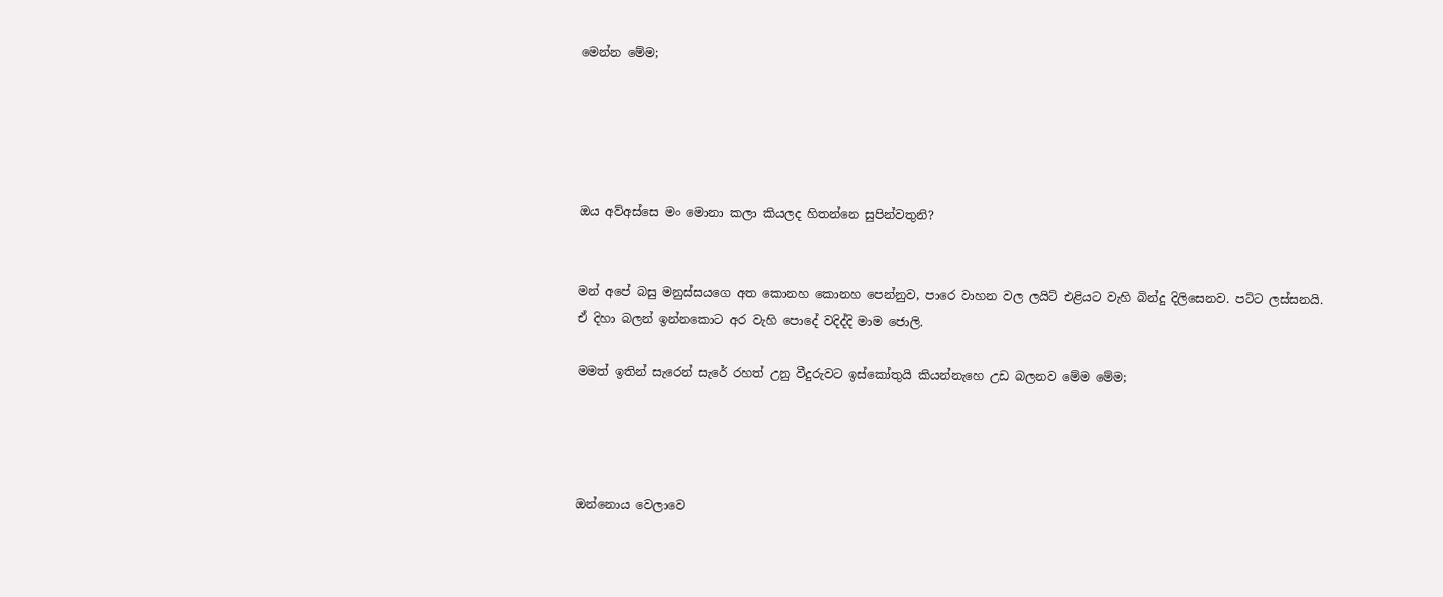මෙන්න මේම;





ඔය අව්අස්සෙ මං මොනා කලා කියලද හිතන්නෙ සුපින්වතුනි?


මන් අපේ බසු මනුස්සයගෙ අත කොනහ කොනහ පෙන්නුව, පාරෙ වාහන වල ලයිට් එළියට වැහි බින්දු දිලිසෙනව. පට්ට ලස්සනයි.
ඒ දිහා බලන් ඉන්නකොට අර වැහි පොදේ වදිද්දි මාම ජොලි.

මමත් ඉතින් සැරෙන් සැරේ රහත් උනු වීදුරුවට ඉස්කෝතුයි කියන්නැහෙ උඩ බලනව මේම මේම;




ඔන්නොය වෙලාවෙ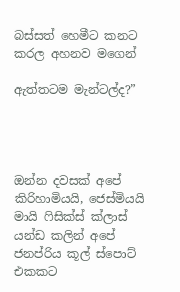බස්සත් හෙමීට කනට කරල අහනව මගෙන්

ඇත්තටම මැන්ටල්ද?”




ඔන්න දවසක් අපේ කිරිහාමියයි, ජෙස්මියයි මායි ෆිසික්ස් ක්ලාස් යන්ඩ කලින් අපේ ජනප්රිය කූල් ස්පොට් එකකට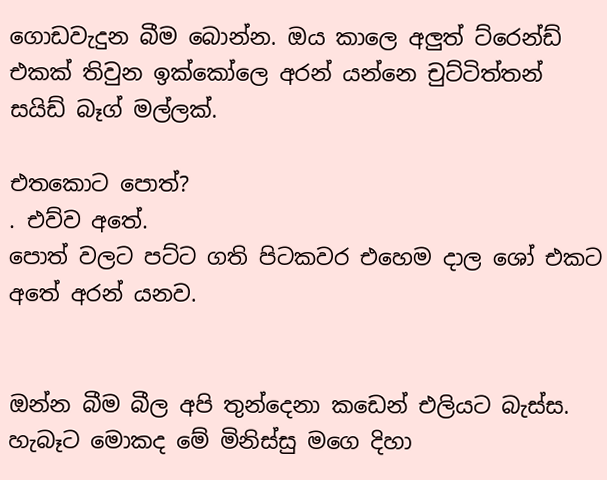ගොඩවැදුන බීම බොන්න. ඔය කාලෙ අලුත් ට්රෙන්ඩ් එකක් තිවුන ඉක්කෝලෙ අරන් යන්නෙ චුට්ටිත්තන් සයිඩ් බෑග් මල්ලක්.

එතකොට පොත්?
. එව්ව අතේ.
පොත් වලට පට්ට ගති පිටකවර එහෙම දාල ශෝ එකට අතේ අරන් යනව.


ඔන්න බීම බීල අපි තුන්දෙනා කඩෙන් එලියට බැස්ස. හැබෑට මොකද මේ මිනිස්සු මගෙ දිහා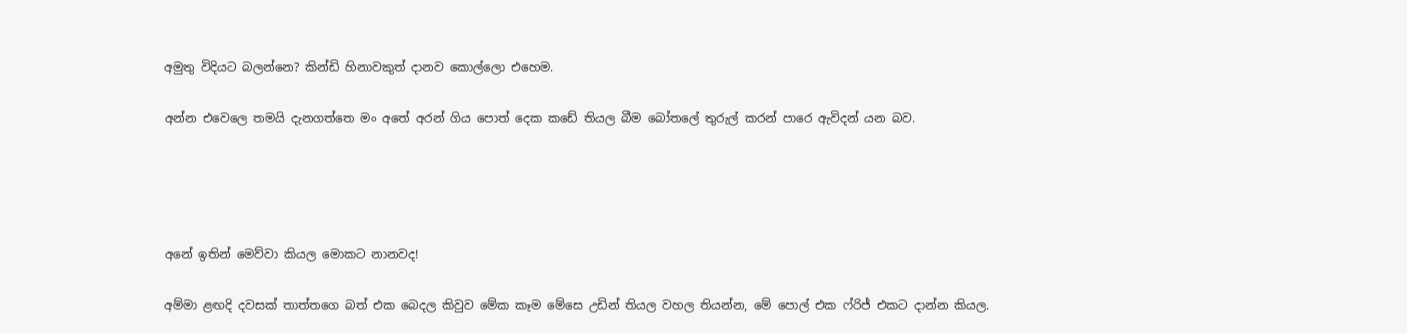අමුතු විදියට බලන්නෙ? කින්ඩි හිනාවකුත් දානව කොල්ලො එහෙම.


අන්න එවෙලෙ තමයි දැනගත්තෙ මං අතේ අරන් ගිය පොත් දෙක කඩේ තියල බීම බෝතලේ තුරුල් කරන් පාරෙ ඇවිදන් යන බව.







අනේ ඉතින් මෙව්වා කියල මොකට නානවද!


අම්මා ළඟදි දවසක් තාත්තගෙ බත් එක බෙදල කිවුව මේක කෑම මේසෙ උඩින් තියල වහල තියන්න, මේ පොල් එක ෆ්රිජ් එකට දාන්න කියල.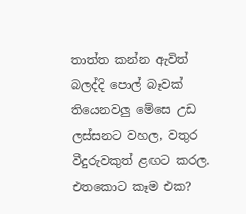තාත්ත කන්න ඇවිත් බලද්දි පොල් බෑවක් තියෙනවලු මේසෙ උඩ ලස්සනට වහල, වතුර වීදුරුවකුත් ළඟට කරල.
එතකොට කෑම එක?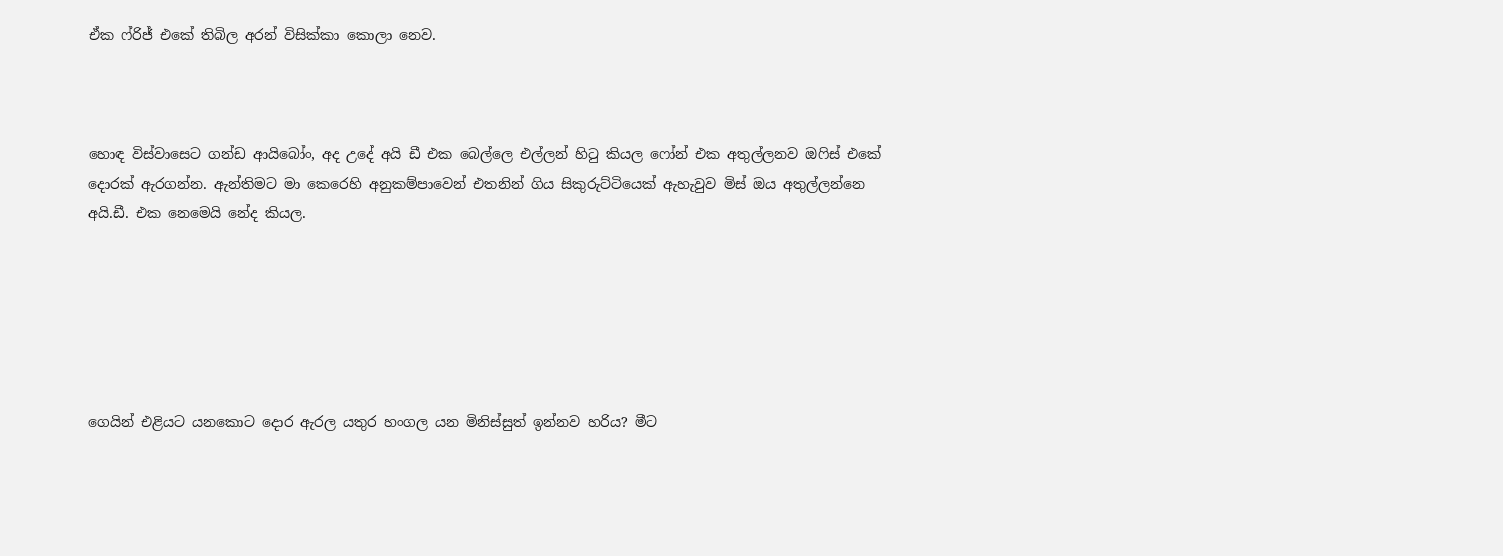ඒක ෆ්රිජ් එකේ තිබිල අරන් විසික්කා කොලා නෙව.



හොඳ විස්වාසෙට ගන්ඩ ආයිබෝං, අද උදේ අයි ඩී එක බෙල්ලෙ එල්ලන් හිටු කියල ෆෝන් එක අතුල්ලනව ඔෆිස් එකේ දොරක් ඇරගන්න. ඇන්තිමට මා කෙරෙහි අනුකම්පාවෙන් එතනින් ගිය සිකුරුට්ටියෙක් ඇහැවුව මිස් ඔය අතුල්ලන්නෙ අයි.ඩී. එක නෙමෙයි නේද කියල.






ගෙයින් එළියට යනකොට දොර ඇරල යතුර හංගල යන මිනිස්සුත් ඉන්නව හරිය? මීට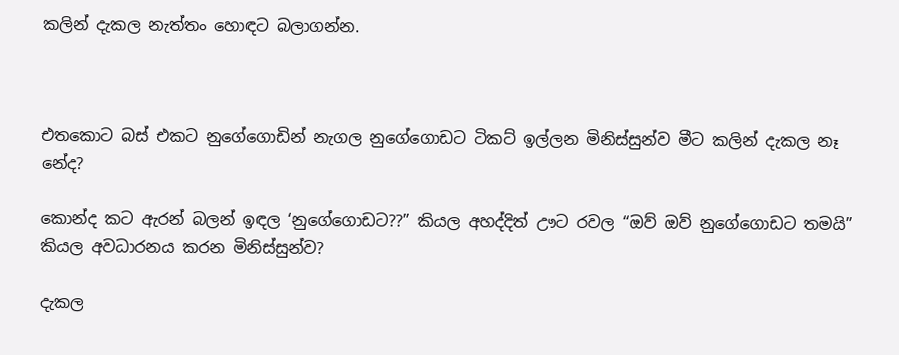කලින් දැකල නැත්තං හොඳට බලාගන්න.



එතකොට බස් එකට නුගේගොඩින් නැගල නුගේගොඩට ටිකට් ඉල්ලන මිනිස්සුන්ව මීට කලින් දැකල නෑ නේද?

කොන්ද කට ඇරන් බලන් ඉඳල ‘නුගේගොඩට??” කියල අහද්දිත් ඌට රවල “ඔව් ඔව් නුගේගොඩට තමයි” කියල අවධාරනය කරන මිනිස්සුන්ව?

දැකල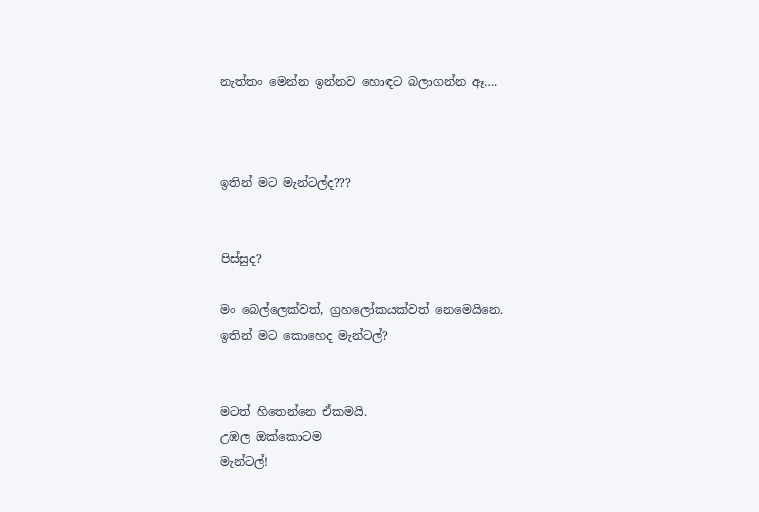නැත්තං මෙන්න ඉන්නව හොඳට බලාගන්න ඈ….



ඉතින් මට මැන්ටල්ද???


පිස්සුද?

මං බෙල්ලෙක්වත්, ග්‍රහලෝකයක්වත් නෙමෙයිනෙ.
ඉතින් මට කොහෙද මැන්ටල්?


මටත් හිතෙන්නෙ ඒකමයි.
උඹල ඔක්කොටම
මැන්ටල්!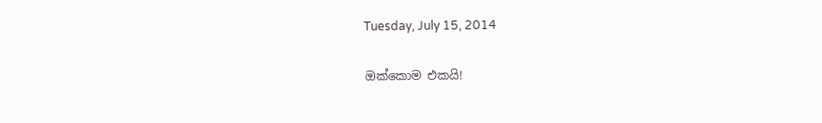Tuesday, July 15, 2014

ඔක්කොම එකයි!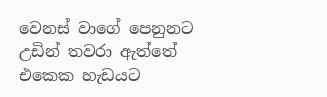වෙනස් වාගේ පෙනුනට
උඩින් තවරා ඇත්තේ
එකෙක හැඩයට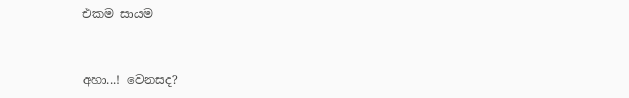එකම සායම


අහා...! වෙනසද?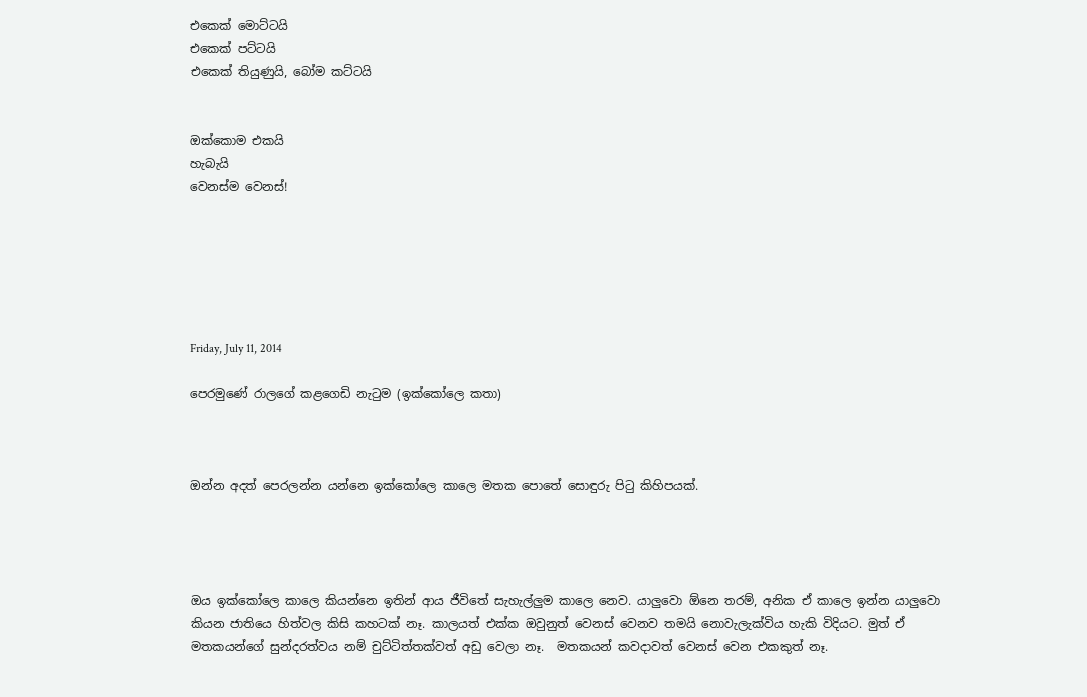එකෙක් මොට්ටයි
එකෙක් පට්ටයි
එකෙක් තියුණුයි, බෝම කට්ටයි


ඔක්කොම එකයි
හැබැයි
වෙනස්ම වෙනස්!






Friday, July 11, 2014

පෙරමුණේ රාලගේ කළගෙඩි නැටුම (ඉක්කෝලෙ කතා)



ඔන්න අදත් පෙරලන්න යන්නෙ ඉක්කෝලෙ කාලෙ මතක පොතේ සොඳුරු පිටු කිහිපයක්.




ඔය ඉක්කෝලෙ කාලෙ කියන්නෙ ඉතින් ආය ජීවිතේ සැහැල්ලුම කාලෙ නෙව. යාලුවො ඕනෙ තරම්, අනික ඒ කාලෙ ඉන්න යාලුවො කියන ජාතියෙ හිත්වල කිසි කහටක් නෑ. කාලයත් එක්ක ඔවුනුත් වෙනස් වෙනව තමයි නොවැලැක්විය හැකි විදියට. මුත් ඒ මතකයන්ගේ සුන්දරත්වය නම් චුට්ටිත්තක්වත් අඩු වෙලා නෑ.  මතකයන් කවදාවත් වෙනස් වෙන එකකුත් නෑ.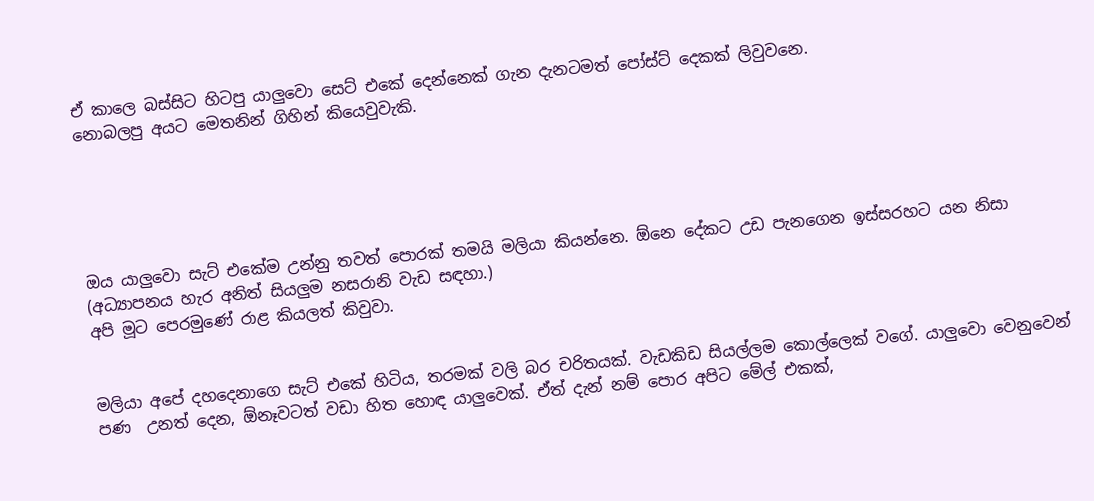ඒ කාලෙ බස්සිට හිටපු යාලුවො සෙට් එකේ දෙන්නෙක් ගැන දැනටමත් පෝස්ට් දෙකක් ලිවුවනෙ.
නොබලපු අයට මෙතනින් ගිහින් කියෙවුවැකි.





ඔය යාලුවො සැට් එකේම උන්නු තවත් පොරක් තමයි මලියා කියන්නෙ. ඕනෙ දේකට උඩ පැනගෙන ඉස්සරහට යන නිසා (අධ්‍යාපනය හැර අනිත් සියලුම නසරානි වැඩ සඳහා.)
අපි මූට පෙරමුණේ රාළ කියලත් කිවුවා.


මලියා අපේ දහදෙනාගෙ සැට් එකේ හිටිය, තරමක් වලි බර චරිතයක්. වැඩකිඩ සියල්ලම කොල්ලෙක් වගේ. යාලුවො වෙනුවෙන් පණ  උනත් දෙන, ඕනෑවටත් වඩා හිත හොඳ යාලුවෙක්. ඒත් දැන් නම් පොර අපිට මේල් එකක්,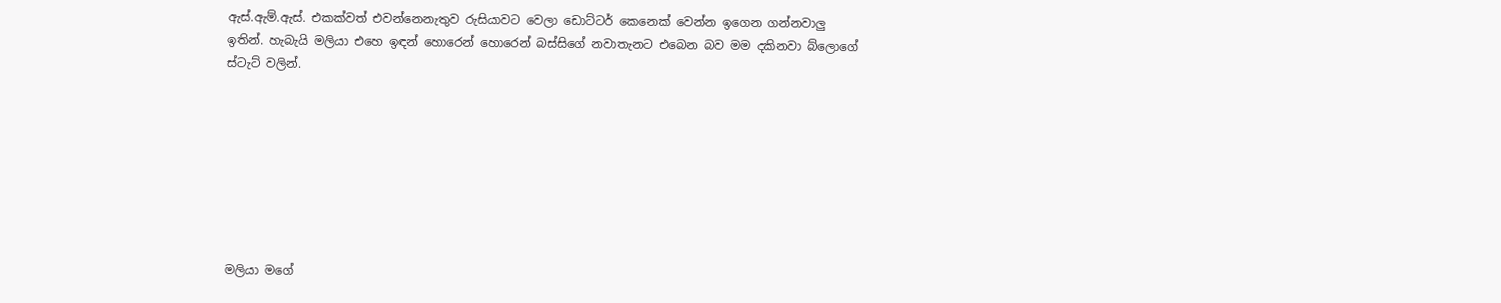ඇස්.ඇම්.ඇස්. එකක්වත් එවන්නෙනැතුව රුසියාවට වෙලා ඩොට්ටර් කෙනෙක් වෙන්න ඉගෙන ගන්නවාලු ඉතින්. හැබැයි මලියා එහෙ ඉඳන් හොරෙන් හොරෙන් බස්සිගේ නවාතැනට එබෙන බව මම දකිනවා බ්ලොගේ ස්ටැට් වලින්.








මලියා මගේ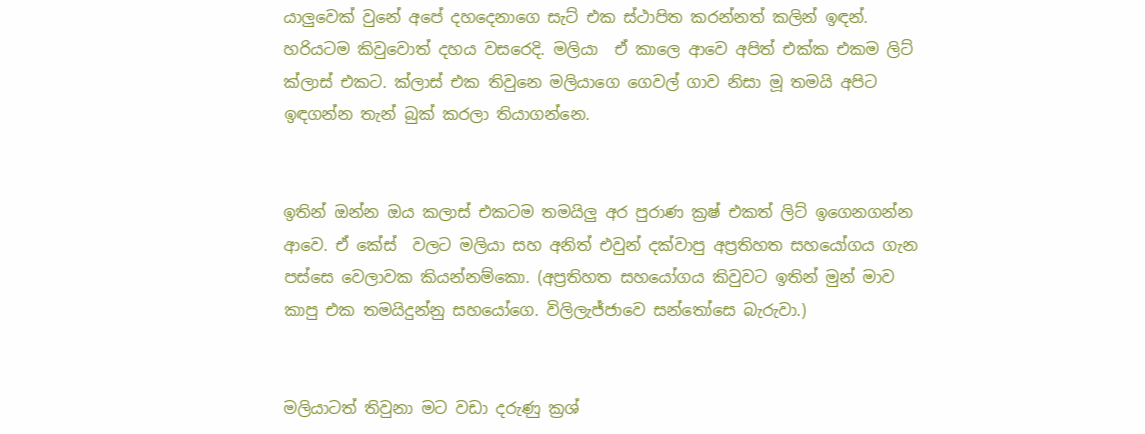යාලුවෙක් වුනේ අපේ දහදෙනාගෙ සැට් එක ස්ථාපිත කරන්නත් කලින් ඉඳන්. හරියටම කිවුවොත් දහය වසරෙදි. මලියා  ඒ කාලෙ ආවෙ අපිත් එක්ක එකම ලිට් ක්ලාස් එකට. ක්ලාස් එක තිවුනෙ මලියාගෙ ගෙවල් ගාව නිසා මූ තමයි අපිට ඉඳගන්න තැන් බුක් කරලා තියාගන්නෙ.


ඉතින් ඔන්න ඔය කලාස් එකටම තමයිලු අර පුරාණ ක්‍රෂ් එකත් ලිට් ඉගෙනගන්න ආවෙ. ඒ කේස්  වලට මලියා සහ අනිත් එවුන් දක්වාපු අප්‍රතිහත සහයෝගය ගැන පස්සෙ වෙලාවක කියන්නම්කො. (අප්‍රතිහත සහයෝගය කිවුවට ඉතින් මුන් මාව කාපු එක තමයිදුන්නු සහයෝගෙ. විලිලැජ්ජාවෙ සන්තෝසෙ බැරුවා.)


මලියාටත් තිවුනා මට වඩා දරුණු ක්‍රශ්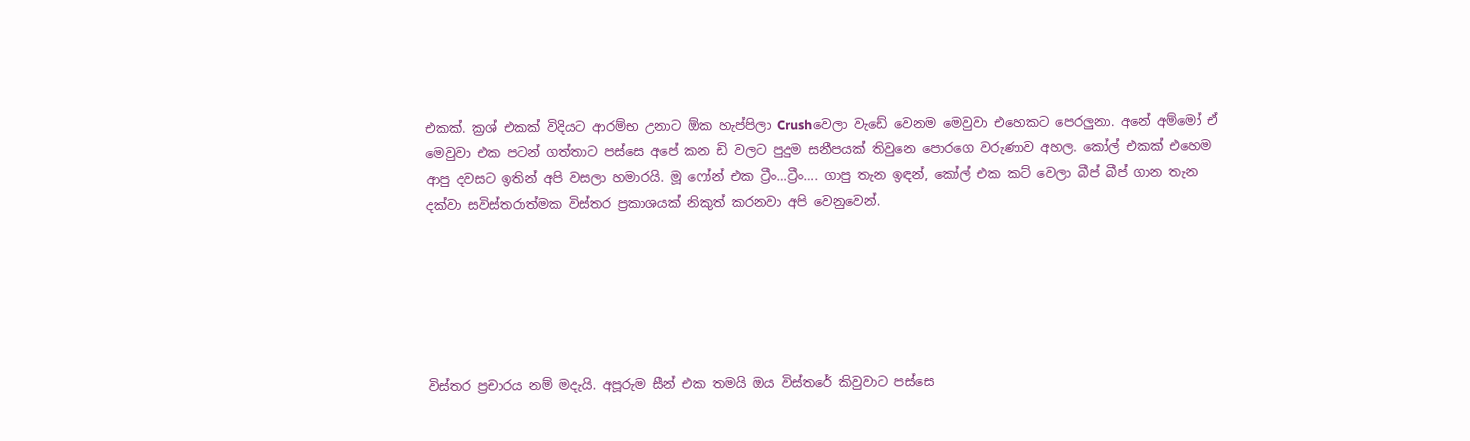එකක්. ක්‍රශ් එකක් විදියට ආරම්භ උනාට ඕක හැප්පිලා Crushවෙලා වැඩේ වෙනම මෙවුවා එහෙකට පෙරලුනා. අනේ අම්මෝ ඒ මෙවුවා එක පටන් ගත්තාට පස්සෙ අපේ කන ඩි වලට පුදුම සනීපයක් තිවුනෙ පොරගෙ වරුණාව අහල. කෝල් එකක් එහෙම ආපු දවසට ඉතින් අපි වසලා හමාරයි. මූ ෆෝන් එක ට්‍රීං…ට්‍රීං…. ගාපු තැන ඉඳන්, කෝල් එක කට් වෙලා බීප් බීප් ගාන තැන දක්වා සවිස්තරාත්මක විස්තර ප්‍රකාශයක් නිකුත් කරනවා අපි වෙනුවෙන්.






විස්තර ප්‍රචාරය නම් මදැයි. අපූරුම සීන් එක තමයි ඔය විස්තරේ කිවුවාට පස්සෙ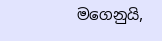මගෙනුයි,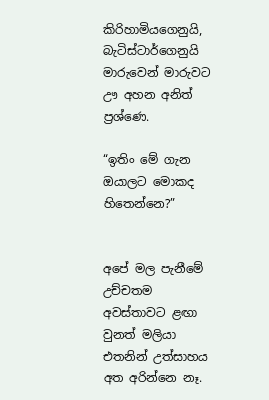කිරිහාමියගෙනුයි, බැටිස්ටාර්ගෙනුයි මාරුවෙන් මාරුවට ඌ අහන අනිත් ප්‍රශ්ණෙ.

“ඉතිං මේ ගැන ඔයාලට මොකද හිතෙන්නෙ?”


අපේ මල පැනීමේ උච්චතම අවස්තාවට ළඟා වුනත් මලියා එතනින් උත්සාහය අත අරින්නෙ නෑ.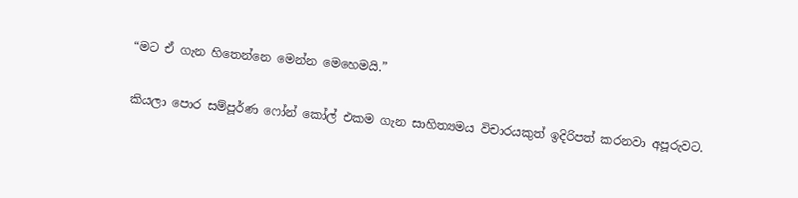“මට ඒ ගැන හිතෙන්නෙ මෙන්න මෙහෙමයි.”

කියලා පොර සම්පූර්ණ ෆෝන් කෝල් එකම ගැන සාහිත්‍යමය විචාරයකුත් ඉදිරිපත් කරනවා අපූරුවට.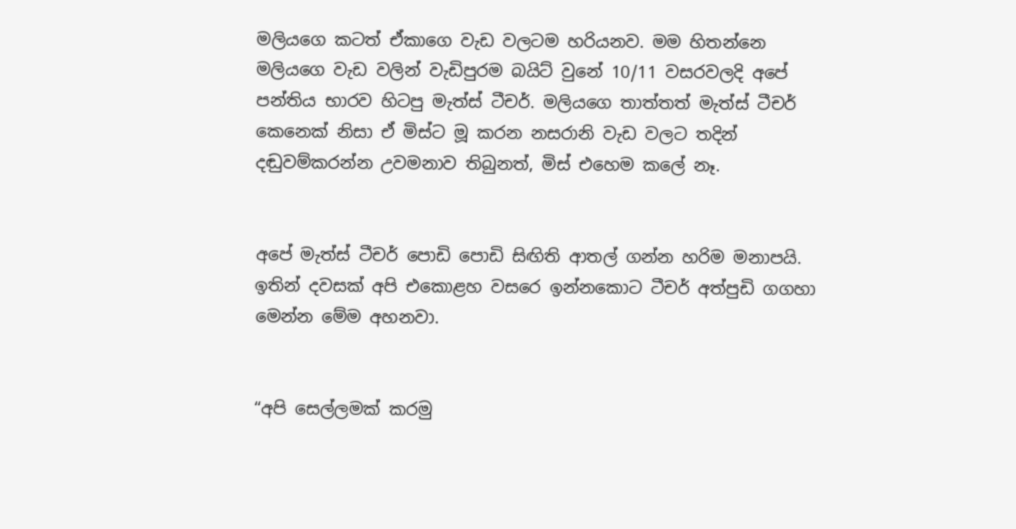මලියගෙ කටත් ඒකාගෙ වැඩ වලටම හරියනව. මම හිතන්නෙ මලියගෙ වැඩ වලින් වැඩිපුරම බයිට් වුනේ 10/11 වසරවලදි අපේ පන්තිය භාරව හිටපු මැත්ස් ටීචර්. මලියගෙ තාත්තත් මැත්ස් ටීචර් කෙනෙක් නිසා ඒ මිස්ට මූ කරන නසරානි වැඩ වලට තදින් දඬුවම්කරන්න උවමනාව තිබුනත්, මිස් එහෙම කලේ නෑ.


අපේ මැත්ස් ටීචර් පොඩි පොඩි සිඟිති ආතල් ගන්න හරිම මනාපයි. ඉතින් දවසක් අපි එකොළහ වසරෙ ඉන්නකොට ටීචර් අත්පුඩි ගගහා මෙන්න මේම අහනවා.


“අපි සෙල්ලමක් කරමු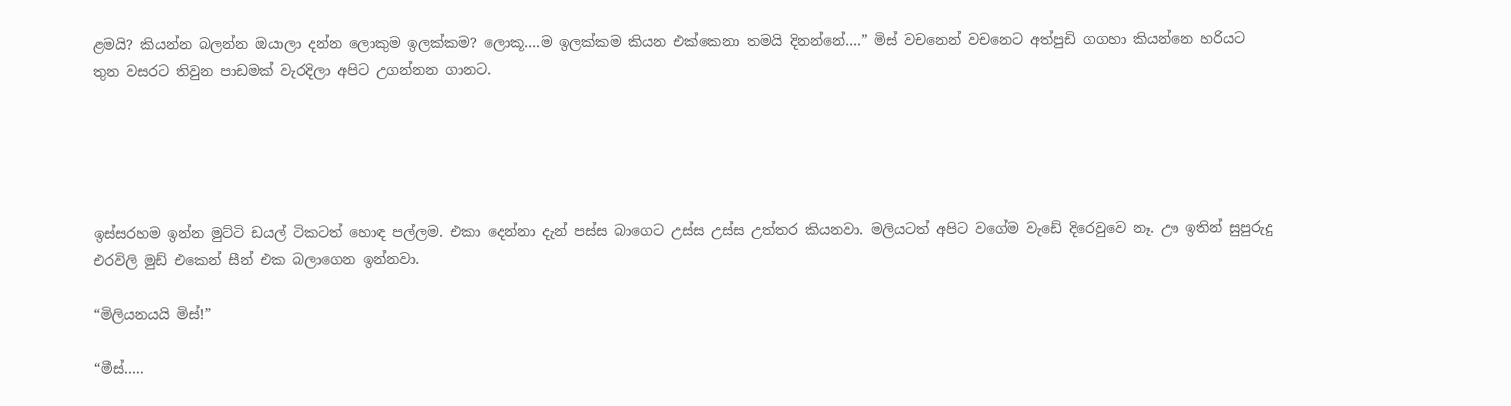ළමයි? කියන්න බලන්න ඔයාලා දන්න ලොකුම ඉලක්කම? ලොකූ….ම ඉලක්කම කියන එක්කෙනා තමයි දිනන්නේ….” මිස් වචනෙන් වචනෙට අත්පුඩි ගගහා කියන්නෙ හරියට තුන වසරට තිවුන පාඩමක් වැරදිලා අපිට උගන්නන ගානට.





ඉස්සරහම ඉන්න මුට්ටි ඩයල් ටිකටත් හොඳ පල්ලම. එකා දෙන්නා දැන් පස්ස බාගෙට උස්ස උස්ස උත්තර කියනවා. මලියටත් අපිට වගේම වැඩේ දිරෙවුවෙ නෑ. ඌ ඉතින් සුපුරුදු එරවිලි මුඩ් එකෙන් සීන් එක බලාගෙන ඉන්නවා.

“මිලියනයයි මිස්!”

“මීස්…..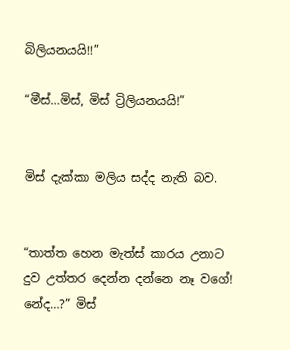බිලියනයයි!!”

“මීස්…මිස්, මිස් ට්‍රිලියනයයි!”


මිස් දැක්කා මලිය සද්ද නැති බව.


“තාත්ත හෙන මැත්ස් කාරය උනාට දුව උත්තර දෙන්න දන්නෙ නෑ වගේ! නේද…?” මිස්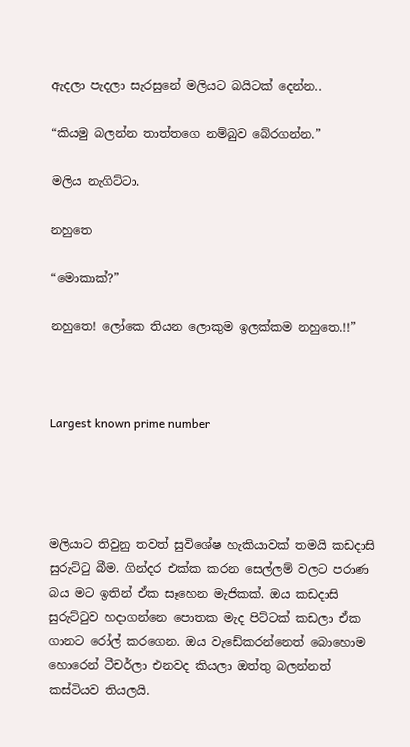ඇදලා පැදලා සැරසුනේ මලියට බයිටක් දෙන්න..

“කියමු බලන්න තාත්තගෙ නම්බුව බේරගන්න.”

මලිය නැගිට්ටා.

නහුතෙ

“මොකාක්?”

නහුතෙ! ලෝකෙ තියන ලොකුම ඉලක්කම නහුතෙ.!!”



Largest known prime number




මලියාට තිවුනු තවත් සුවිශේෂ හැකියාවක් තමයි කඩදාසි සුරුට්ටු බීම. ගින්දර එක්ක කරන සෙල්ලම් වලට පරාණ බය මට ඉතින් ඒක සෑහෙන මැජිකක්. ඔය කඩදාසි සුරුට්ටුව හදාගන්නෙ පොතක මැද පිට්ටක් කඩලා ඒක ගානට රෝල් කරගෙන. ඔය වැඩේකරන්නෙත් බොහොම හොරෙන් ටීචර්ලා එනවද කියලා ඔත්තු බලන්නත් කස්ටියව තියලයි.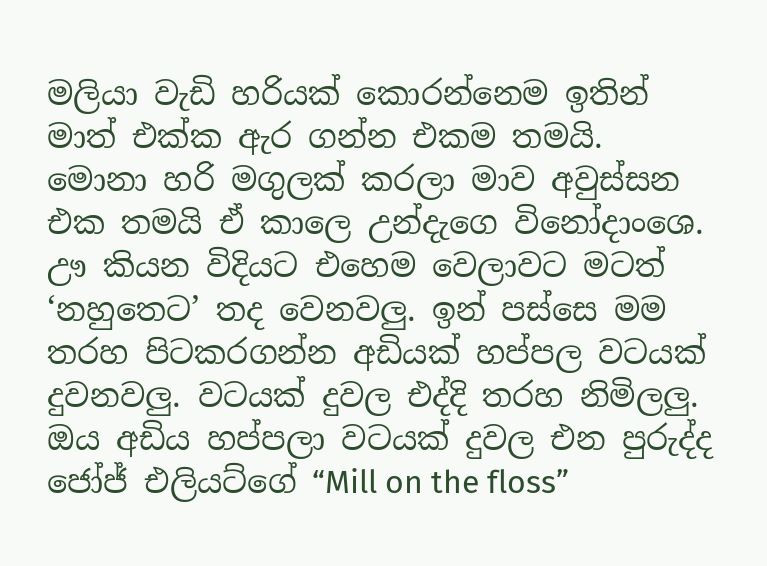මලියා වැඩි හරියක් කොරන්නෙම ඉතින් මාත් එක්ක ඇර ගන්න එකම තමයි. මොනා හරි මගුලක් කරලා මාව අවුස්සන එක තමයි ඒ කාලෙ උන්දැගෙ විනෝදාංශෙ. ඌ කියන විදියට එහෙම වෙලාවට මටත් ‘නහුතෙට’ තද වෙනවලු. ඉන් පස්සෙ මම තරහ පිටකරගන්න අඩියක් හප්පල වටයක් දුවනවලු. වටයක් දුවල එද්දි තරහ නිමිලලු. ඔය අඩිය හප්පලා වටයක් දුවල එන පුරුද්ද ජෝජ් එලියට්ගේ “Mill on the floss”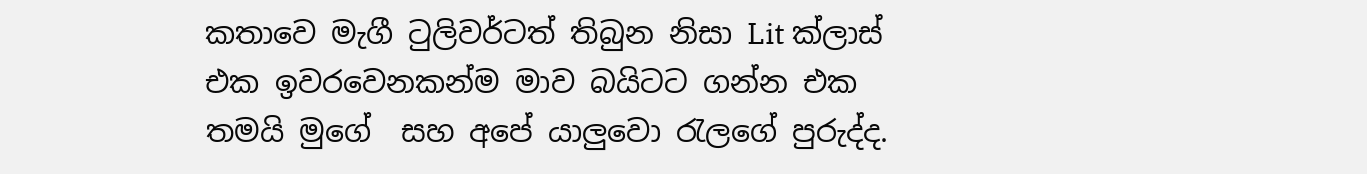කතාවෙ මැගී ටුලිවර්ටත් තිබුන නිසා Lit ක්ලාස් එක ඉවරවෙනකන්ම මාව බයිටට ගන්න එක තමයි මුගේ  සහ අපේ යාලුවො රැලගේ පුරුද්ද.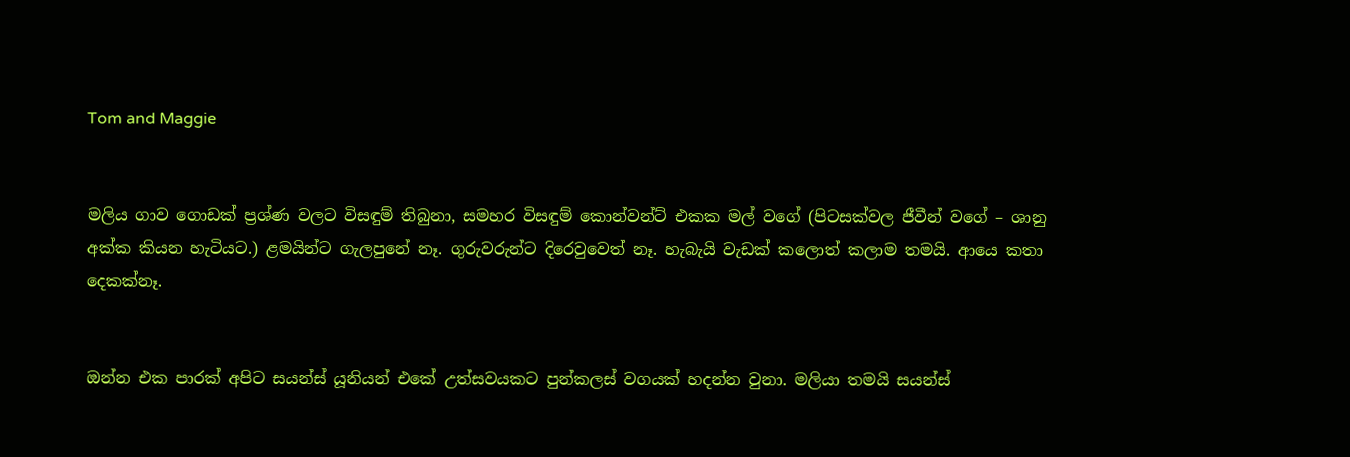Tom and Maggie


මලිය ගාව ගොඩක් ප්‍රශ්ණ වලට විසඳුම් තිබුනා, සමහර විසඳුම් කොන්වන්ට් එකක මල් වගේ (පිටසක්වල ජීවීන් වගේ – ශානු අක්ක කියන හැටියට.) ළමයින්ට ගැලපුනේ නෑ. ගුරුවරුන්ට දිරෙවුවෙත් නෑ. හැබැයි වැඩක් කලොත් කලාම තමයි. ආයෙ කතා දෙකක්නෑ.


ඔන්න එක පාරක් අපිට සයන්ස් යූනියන් එකේ උත්සවයකට පුන්කලස් වගයක් හදන්න වුනා. මලියා තමයි සයන්ස්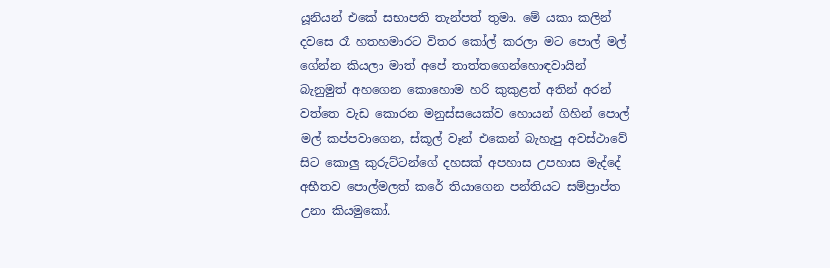යූනියන් එකේ සභාපති තැන්පත් තුමා. මේ යකා කලින් දවසෙ රෑ හතහමාරට විතර කෝල් කරලා මට පොල් මල් ගේන්න කියලා මාත් අපේ තාත්තගෙන්හොඳවායින් බැනුමුත් අහගෙන කොහොම හරි කුකුළත් අතින් අරන් වත්තෙ වැඩ කොරන මනුස්සයෙක්ව හොයන් ගිහින් පොල් මල් කප්පවාගෙන, ස්කූල් වෑන් එකෙන් බැහැපු අවස්ථාවේ සිට කොලු කුරුට්ටන්ගේ දහසක් අපහාස උපහාස මැද්දේ අභීතව පොල්මලත් කරේ තියාගෙන පන්තියට සම්ප්‍රාප්ත උනා කියමුකෝ.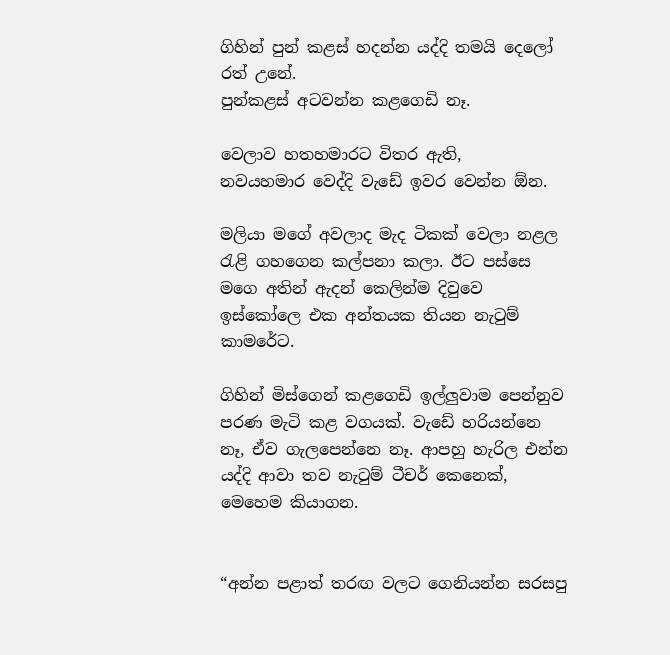ගිහින් පුන් කළස් හදන්න යද්දි තමයි දෙලෝ රත් උනේ.
පුන්කළස් අටවන්න කළගෙඩි නෑ.

වෙලාව හතහමාරට විතර ඇති,
නවයහමාර වෙද්දි වැඩේ ඉවර වෙන්න ඕන.

මලියා මගේ අවලාද මැද ටිකක් වෙලා නළල රැළි ගහගෙන කල්පනා කලා. ඊට පස්සෙ මගෙ අතින් ඇදන් කෙලින්ම දිවුවෙ ඉස්කෝලෙ එක අන්තයක තියන නැටුම් කාමරේට.

ගිහින් මිස්ගෙන් කළගෙඩි ඉල්ලුවාම පෙන්නුව පරණ මැටි කළ වගයක්. වැඩේ හරියන්නෙ නෑ, ඒව ගැලපෙන්නෙ නෑ. ආපහු හැරිල එන්න යද්දි ආවා තව නැටුම් ටීචර් කෙනෙක්, මෙහෙම කියාගන.


“අන්න පළාත් තරඟ වලට ගෙනියන්න සරසපු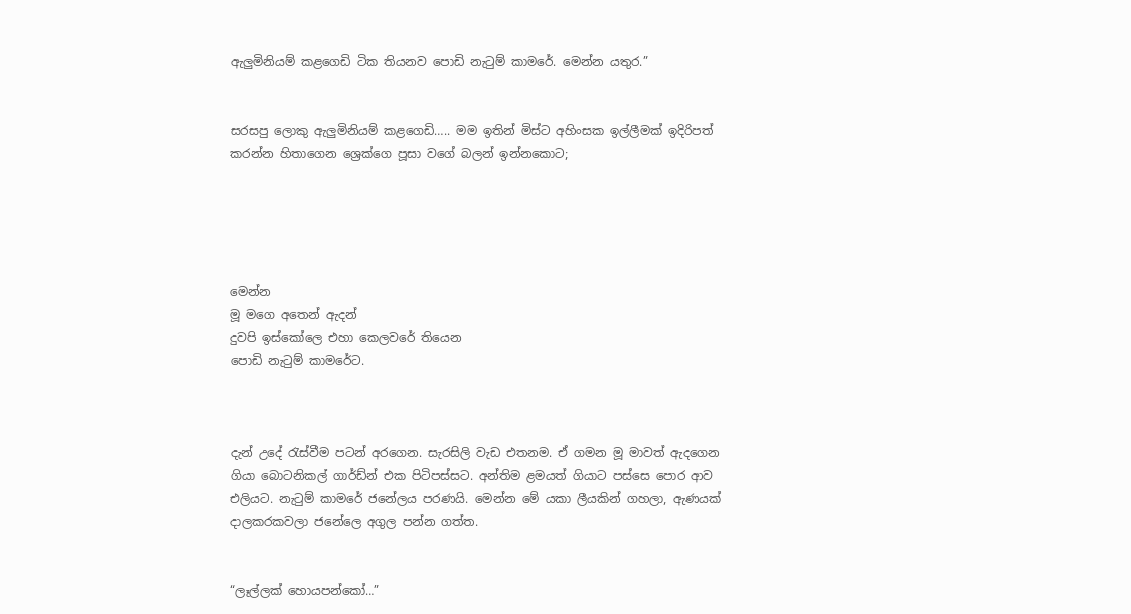ඇලුමිනියම් කළගෙඩි ටික තියනව පොඩි නැටුම් කාමරේ. මෙන්න යතුර.”


සරසපු ලොකු ඇලුමිනියම් කළගෙඩි….. මම ඉතින් මිස්ට අහිංසක ඉල්ලීමක් ඉදිරිපත් කරන්න හිතාගෙන ශ්‍රෙක්ගෙ පූසා වගේ බලන් ඉන්නකොට;





මෙන්න
මූ මගෙ අතෙන් ඇදන්
දුවපි ඉස්කෝලෙ එහා කෙලවරේ තියෙන
පොඩි නැටුම් කාමරේට.



දැන් උදේ රැස්වීම පටන් අරගෙන. සැරසිලි වැඩ එතනම. ඒ ගමන මූ මාවත් ඇදගෙන ගියා බොටනිකල් ගාර්ඩ්න් එක පිටිපස්සට. අන්තිම ළමයත් ගියාට පස්සෙ පොර ආව එලියට. නැටුම් කාමරේ ජනේලය පරණයි. මෙන්න මේ යකා ලීයකින් ගහලා, ඇණයක් දාලකරකවලා ජනේලෙ අගුල පන්න ගත්ත.


“ලෑල්ලක් හොයපන්කෝ…”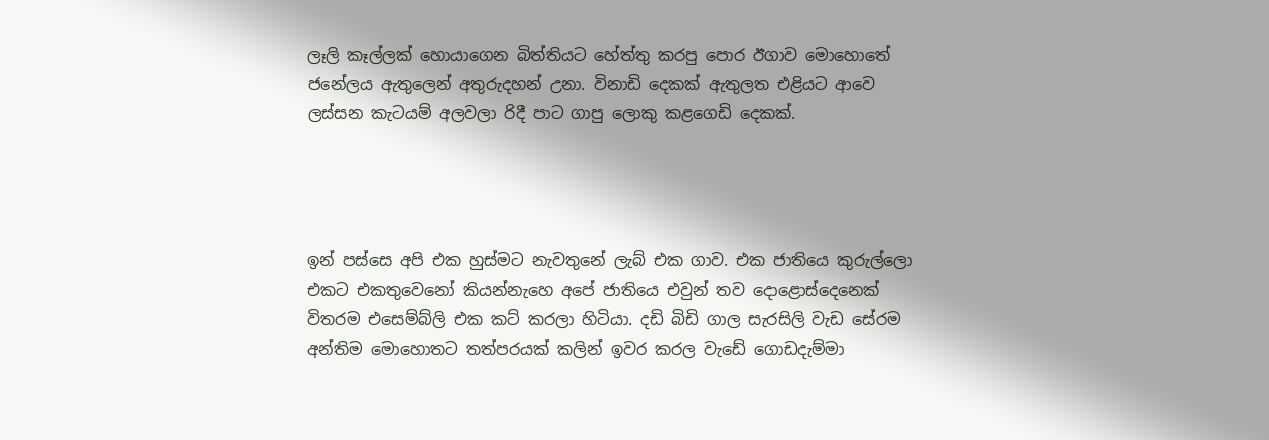ලෑලි කෑල්ලක් හොයාගෙන බිත්තියට හේත්තු කරපු පොර ඊගාව මොහොතේ ජනේලය ඇතුලෙන් අතුරුදහන් උනා. විනාඩි දෙකක් ඇතුලත එළියට ආවෙ ලස්සන කැටයම් අලවලා රිදී පාට ගාපු ලොකු කළගෙඩි දෙකක්.




ඉන් පස්සෙ අපි එක හුස්මට නැවතුනේ ලැබ් එක ගාව. එක ජාතියෙ කුරුල්ලො එකට එකතුවෙනෝ කියන්නැහෙ අපේ ජාතියෙ එවුන් තව දොළොස්දෙනෙක් විතරම එසෙම්බ්ලි එක කට් කරලා හිටියා. දඩි බිඩි ගාල සැරසිලි වැඩ සේරම අන්තිම මොහොතට තත්පරයක් කලින් ඉවර කරල වැඩේ ගොඩදැම්මා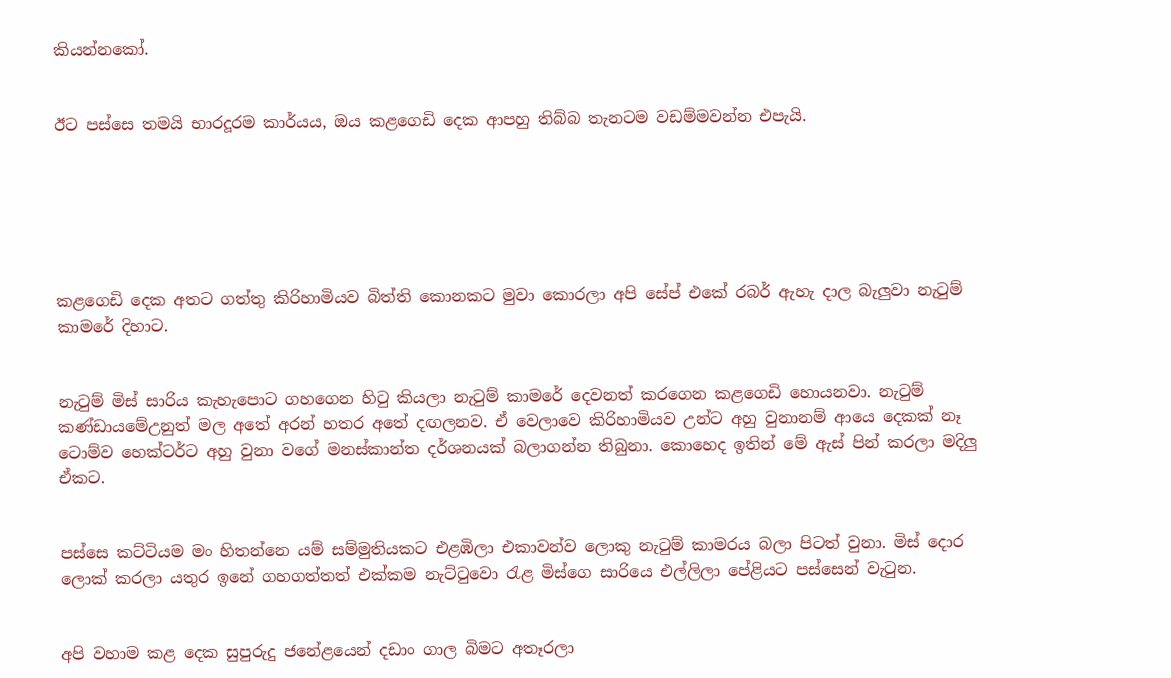කියන්නකෝ.


ඊට පස්සෙ තමයි භාරදූරම කාර්යය, ඔය කළගෙඩි දෙක ආපහු තිබ්බ තැනටම වඩම්මවන්න එපැයි.






කළගෙඩි දෙක අතට ගත්තු කිරිහාමියව බිත්ති කොනකට මුවා කොරලා අපි සේප් එකේ රබර් ඇහැ දාල බැලුවා නැටුම් කාමරේ දිහාට.


නැටුම් මිස් සාරිය කැහැපොට ගහගෙන හිටු කියලා නැටුම් කාමරේ දෙවනත් කරගෙන කළගෙඩි හොයනවා. නැටුම් කණ්ඩායමේඋනුත් මල අතේ අරන් හතර අතේ දඟලනව. ඒ වෙලාවෙ කිරිහාමියව උන්ට අහු වුනානම් ආයෙ දෙකක් නෑ ටොම්ව හෙක්ටර්ට අහු වුනා වගේ මනස්කාන්ත දර්ශනයක් බලාගන්න තිබුනා. කොහෙද ඉතින් මේ ඇස් පින් කරලා මදිලු ඒකට.


පස්සෙ කට්ටියම මං හිතන්නෙ යම් සම්මුතියකට එළඹිලා එකාවන්ව ලොකු නැටුම් කාමරය බලා පිටත් වුනා. මිස් දොර ලොක් කරලා යතුර ඉනේ ගහගත්තත් එක්කම නැට්ටුවො රැළ මිස්ගෙ සාරියෙ එල්ලිලා පේළියට පස්සෙන් වැටුන.


අපි වහාම කළ දෙක සුපුරුදු ජනේළයෙන් දඩාං ගාල බිමට අතෑරලා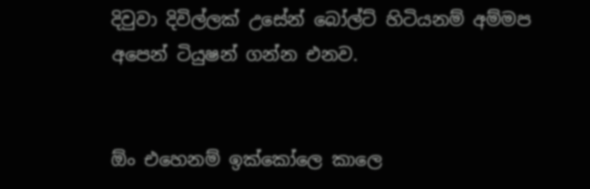දිවුවා දිවිල්ලක් උසේන් බෝල්ට් හිටියනම් අම්මප අපෙන් ටියුෂන් ගන්න එනව.


ඕං එහෙනම් ඉක්කෝලෙ කාලෙ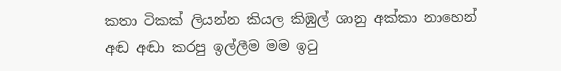කතා ටිකක් ලියන්න කියල කිඹුල් ශානු අක්කා නාහෙන් අඬ අඬා කරපු ඉල්ලීම මම ඉටු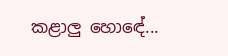කළාලු හොඳේ...